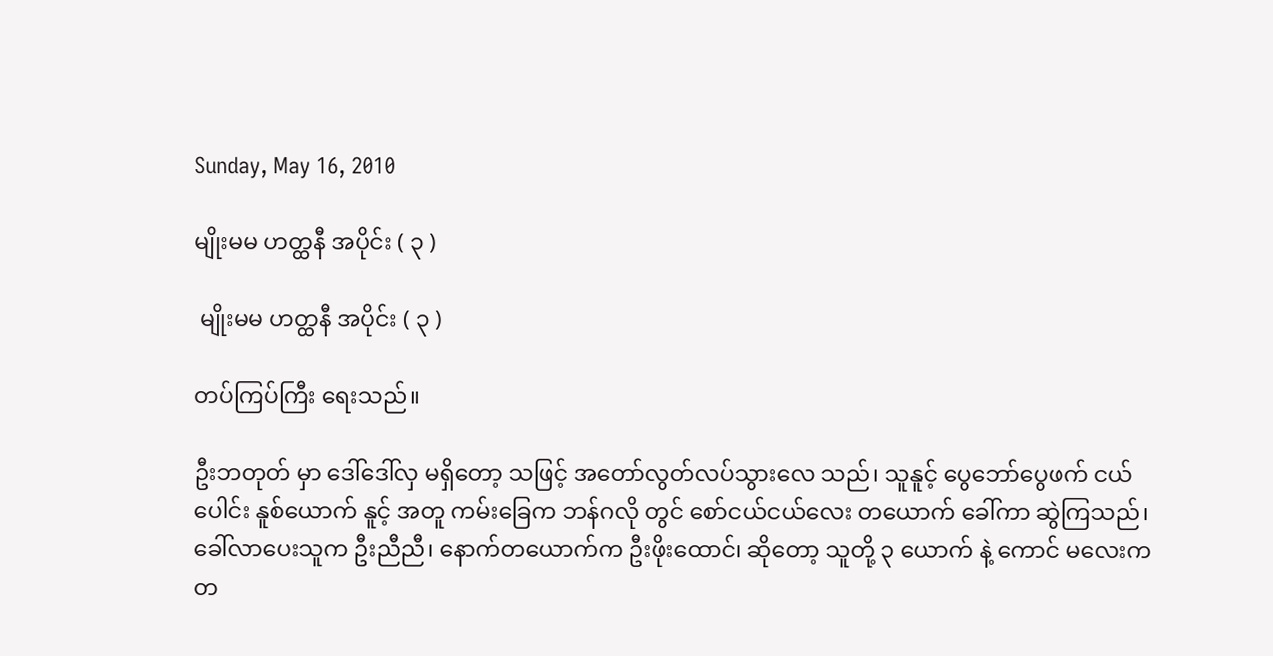Sunday, May 16, 2010

မျိုးမမ ဟတ္ထနီ အပိုင်း ( ၃ )

 မျိုးမမ ဟတ္ထနီ အပိုင်း ( ၃ )

တပ်ကြပ်ကြီး ရေးသည်။

ဦးဘတုတ် မှာ ဒေါ်ဒေါ်လှ မရှိတော့ သဖြင့် အတော်လွတ်လပ်သွားလေ သည်၊ သူနူင့် ပွေဘော်ပွေဖက် ငယ်ပေါင်း နူစ်ယောက် နူင့် အတူ ကမ်းခြေက ဘန်ဂလို တွင် စော်ငယ်ငယ်လေး တယောက် ခေါ်ကာ ဆွဲကြသည်၊ ခေါ်လာပေးသူက ဦးညီညီ၊ နောက်တယောက်က ဦးဖိုးထောင်၊ ဆိုတော့ သူတို့ ၃ ယောက် နဲ့ ကောင် မလေးက တ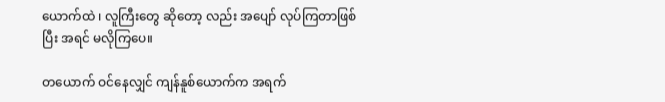ယောက်ထဲ ၊ လူကြီးတွေ ဆိုတော့ လည်း အပျော် လုပ်ကြတာဖြစ်ပြီး အရင် မလိုကြပေ။

တယောက် ဝင်နေလျှင် ကျန်နူစ်ယောက်က အရက်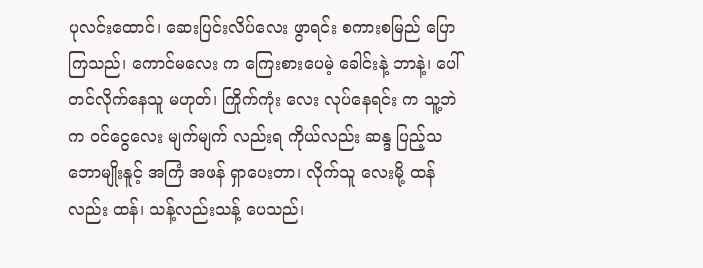ပုလင်းထောင်၊ ဆေးပြင်းလိပ်လေး ဖွာရင်း စကားစမြည် ပြောကြသည်၊ ကောင်မလေး က ကြေးစားပေမဲ့ ခေါင်းနဲ့ ဘာနဲ့၊ ပေါ်တင်လိုက်နေသူ မဟုတ်၊ ကြိုက်ကုံး လေး လုပ်နေရင်း က သူ့ဘဲက ဝင်ငွေလေး မျက်မျက် လည်းရ ကိုယ်လည်း ဆန္ဒ ပြည့်သဘောမျိုးနူင့် အကြံ အဖန် ရှာပေးတာ၊ လိုက်သူ လေးမို့ ထန်လည်း ထန်၊ သန့်လည်းသန့် ပေသည်၊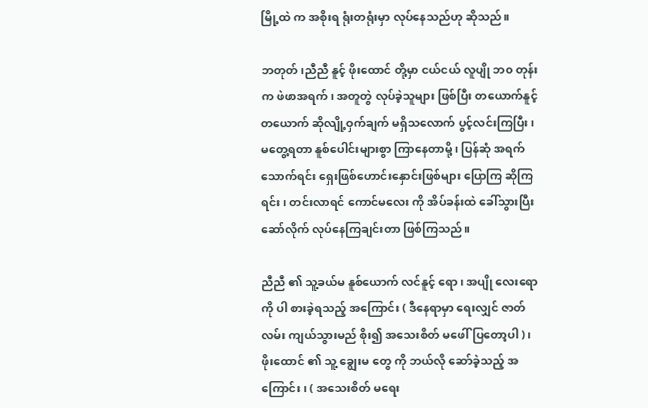မြို့ထဲ က အစိုးရ ရုံးတရုံးမှာ လုပ်နေသည်ဟု ဆိုသည်။

ဘတုတ်၊ညီညီ နူင့် ဖိုးထောင် တို့မှာ ငယ်ငယ် လူပျို ဘ၀ တုန်းက ဖဲဖာအရက်၊ အတူတွဲ လုပ်ခဲ့သူများ ဖြစ်ပြီး တယောက်နူင့် တယောက် ဆိုလျို့ဝှက်ချက် မရှိသလောက် ပွင့်လင်းကြပြီး၊ မတွေ့ရတာ နူစ်ပေါင်းများစွာ ကြာနေတာမို့ ၊ ပြန်ဆုံ အရက်သောက်ရင်း ရှေးဖြစ်ဟောင်းနှောင်းဖြစ်များ ပြောကြ ဆိုကြ ရင်း၊ တင်းလာရင် ကောင်မလေး ကို အိပ်ခန်းထဲ ခေါ်သွားပြီး ဆော်လိုက် လုပ်နေကြချင်းတာ ဖြစ်ကြသည်။

ညီညီ ၏ သူ့ခယ်မ နူစ်ယောက် လင်နူင့် ရော၊ အပျို လေးရော ကို ပါ စားခဲ့ရသည့် အကြောင်း ( ဒီနေရာမှာ ရေးလျှင် ဇာတ်လမ်း ကျယ်သွားမည် စိုး၍ အသေးစိတ် မဖေါ်ပြတော့ပါ )၊ ဖိုးထောင် ၏ သူ့ ချွေးမ တွေ ကို ဘယ်လို ဆော်ခဲ့သည့် အကြောင်း၊ ( အသေးစိတ် မရေး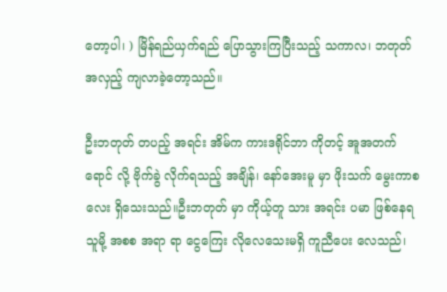တော့ပါ၊ ) မြိန်ရည်ယှက်ရည် ပြောသွားကြပြီးသည့် သကာလ၊ ဘတုတ် အလှည့် ကျလာခဲ့တော့သည်။

ဦးဘတုတ် တပည့် အရင်း အိမ်က ကားဒရိုင်ဘာ ကိုတင့် အူအတက် ရောင် လို့ ဗိုက်ခွဲ လိုက်ရသည့် အချိန်၊ နော်အေးမူ မှာ ဖိုးသက် မွေးကာစလေး ရှိသေးသည်။ဦးဘတုတ် မှာ ကိုယ့်တူ သား အရင်း ပမာ ဖြစ်နေရသူမို့ အစစ အရာ ရာ ငွေကြေး လိုလေသေးမရှိ ကူညီပေး လေသည်၊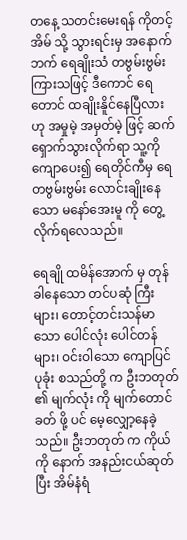တနေ့ သတင်းမေးရန် ကိုတင့် အိမ် သို့ သွားရင်းမှ အနောက်ဘက် ရေချိုးသံ တဗွမ်းဗွမ်း ကြားသဖြင့် ဒီကောင် ရေတောင် ထချိုးနိူင်နေပြီလား ဟု အမှုမဲ့ အမှတ်မဲ့ ဖြင့် ဆက်ရှောက်သွားလိုက်ရာ သူ့ကို ကျောပေး၍ ရေတိုင်ကီမှ ရေ တဗွမ်းဗွမ်း လောင်းချိုးနေသော မနော်အေးမူ ကို တွေ့လိုက်ရလေသည်။

ရေချို ထမိန်အောက် မှ တုန်ခါနေသော တင်ပဆုံ ကြီး များ၊ တောင့်တင်းသန်မာသော ပေါင်လုံး ပေါင်တန်များ၊ ဝင်းဝါသော ကျောပြင် ပုခုံး စသည်တို့ က ဦးဘတုတ် ၏ မျက်လုံး ကို မျက်တောင်ခတ် ဖို့ ပင် မေ့လျှော့နေခဲ့သည်။ ဦးဘတုတ် က ကိုယ်ကို နောက် အနည်းငယ်ဆုတ် ပြီး အိမ်နံရံ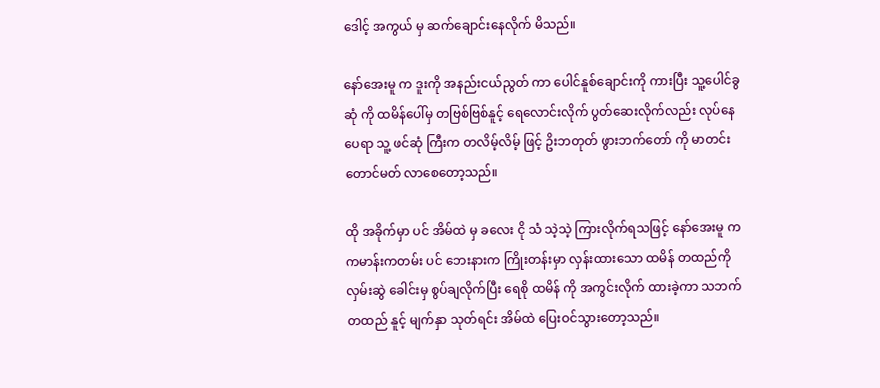ဒေါင့် အကွယ် မှ ဆက်ချောင်းနေလိုက် မိသည်။

နော်အေးမူ က ဒူးကို အနည်းငယ်ညွတ် ကာ ပေါင်နူစ်ချောင်းကို ကားပြီး သူ့ပေါင်ခွဆုံ ကို ထမိန်ပေါ်မှ တဗြစ်ဗြစ်နူင့် ရေလောင်းလိုက် ပွတ်ဆေးလိုက်လည်း လုပ်နေပေရာ သူ့ ဖင်ဆုံ ကြီးက တလိမ့်လိမ့် ဖြင့် ဥိးဘတုတ် ဖွားဘက်တော် ကို မာတင်း တောင်မတ် လာစေတော့သည်။

ထို အခိုက်မှာ ပင် အိမ်ထဲ မှ ခလေး ငို သံ သဲ့သဲ့ ကြားလိုက်ရသဖြင့် နော်အေးမူ က ကမာန်းကတမ်း ပင် ဘေးနားက ကြိုးတန်းမှာ လှန်းထားသော ထမိန် တထည်ကို လှမ်းဆွဲ ခေါင်းမှ စွပ်ချလိုက်ပြီး ရေစို ထမိန် ကို အကွင်းလိုက် ထားခဲ့ကာ သဘက်တထည် နူင့် မျက်နှာ သုတ်ရင်း အိမ်ထဲ ပြေးဝင်သွားတော့သည်။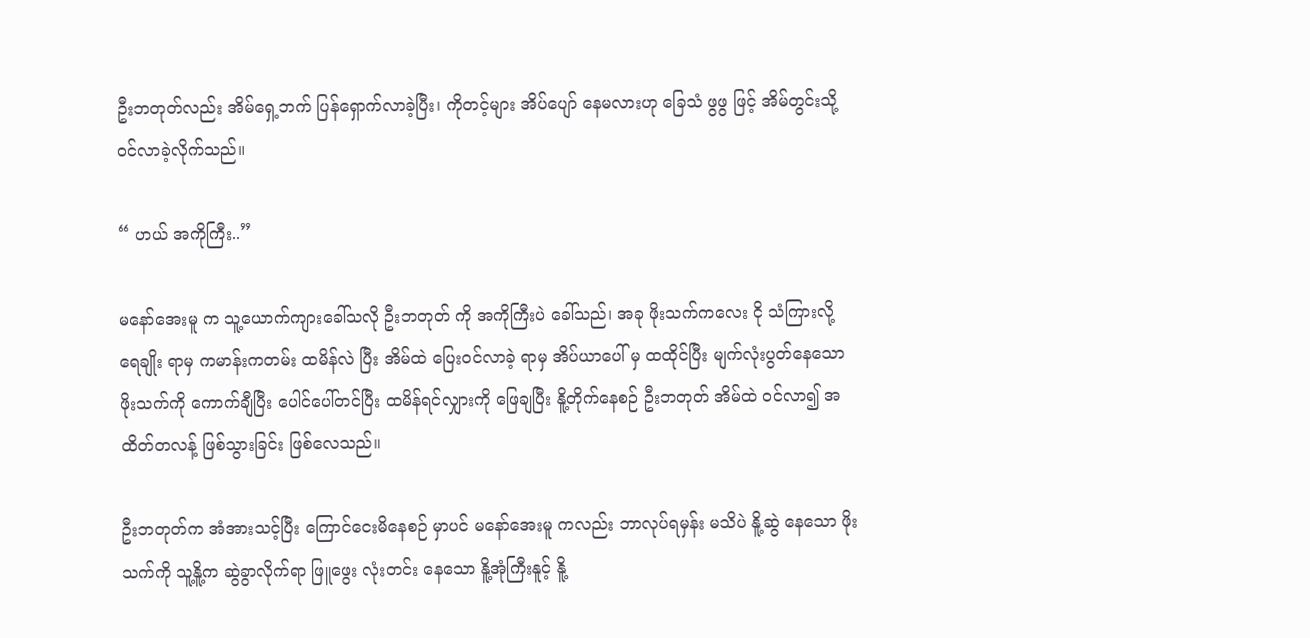ဦးဘတုတ်လည်း အိမ်ရှေ့ဘက် ပြန်ရှောက်လာခဲ့ပြီး၊ ကိုတင့်များ အိပ်ပျော် နေမလားဟု ခြေသံ ဖွဖွ ဖြင့် အိမ်တွင်းသို့ ဝင်လာခဲ့လိုက်သည်။

“ ဟယ် အကိုကြီး..”

မနော်အေးမူ က သူ့ယောက်ကျားခေါ်သလို ဦးဘတုတ် ကို အကိုကြီးပဲ ခေါ်သည်၊ အခု ဖိုးသက်ကလေး ငို သံကြားလို့ ရေချိုး ရာမှ ကမာန်းကတမ်း ထမိန်လဲ ပြီး အိမ်ထဲ ပြေးဝင်လာခဲ့ ရာမှ အိပ်ယာပေါ် မှ ထထိုင်ပြီး မျက်လုံးပွတ်နေသော ဖိုးသက်ကို ကောက်ချီပြီး ပေါင်ပေါ်တင်ပြီး ထမိန်ရင်လျှားကို ဖြေချပြီး နိူ့တိုက်နေစဉ် ဦးဘတုတ် အိမ်ထဲ ဝင်လာ၍ အထိတ်တလန့် ဖြစ်သွားခြင်း ဖြစ်လေသည်။

ဦးဘတုတ်က အံအားသင့်ပြီး ကြောင်ငေးမိနေစဉ် မှာပင် မနော်အေးမူ ကလည်း ဘာလုပ်ရမှန်း မသိပဲ နိူ့ဆွဲ နေသော ဖိုးသက်ကို သူ့နိူ့က ဆွဲခွာလိုက်ရာ ဖြူဖွေး လုံးတင်း နေသော နိူ့အုံကြီးနူင့် နိူ့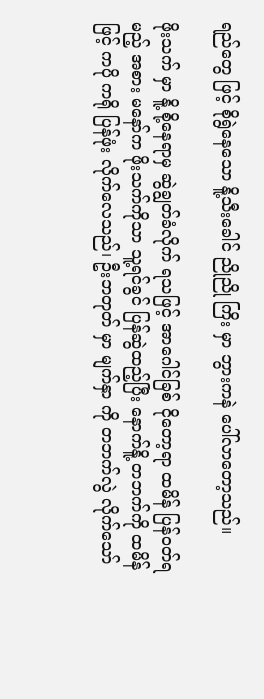ရည်တွေ ဖြင့် စိုရွဲနေသော နိူ့သီးခေါင် ညိုညို ကြိး မှာ ဘွားကနဲ ပေါ်လာတော့သည်။

ဖိုးသက် မှာ နိူ့ စို့နေရာမှ ဆွဲချွတ်ခံလိုက် ရသဖြင့် အာဂေါင်ခြစ် ငိုတော့ရာ ထမိန် ပြန်ဝတ်ရမည့် အစား မနော်က ဖိုးသက်ကိုသာ သူ့ရင်ခွင် ပြန်ဆွဲထည့်ပြီး နောက်နိူ့ တဘက်ကို ထမိန်ဖြင့် ကပို ကရို ပြန်ဖုံး လိုက်လေသည်၊ ဦးဘတုတ် မှာ မျက်နှာ ကို တဘက်လွဲ လိုက်သော်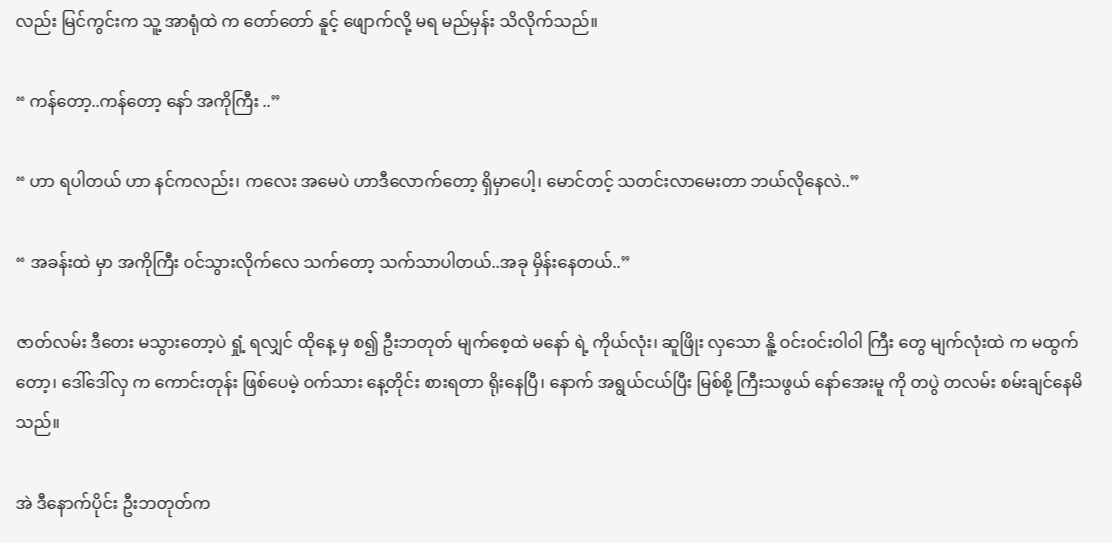လည်း မြင်ကွင်းက သူ့ အာရုံထဲ က တော်တော် နူင့် ဖျောက်လို့ မရ မည်မှန်း သိလိုက်သည်။

“ ကန်တော့..ကန်တော့ နော် အကိုကြီး ..”

“ ဟာ ရပါတယ် ဟာ နင်ကလည်း၊ ကလေး အမေပဲ ဟာဒီလောက်တော့ ရှိမှာပေါ့၊ မောင်တင့် သတင်းလာမေးတာ ဘယ်လိုနေလဲ..”

“ အခန်းထဲ မှာ အကိုကြီး ဝင်သွားလိုက်လေ သက်တော့ သက်သာပါတယ်..အခု မှိန်းနေတယ်..”

ဇာတ်လမ်း ဒီတေး မသွားတော့ပဲ ရှုံ့ ရလျှင် ထိုနေ့ မှ စ၍ ဦးဘတုတ် မျက်စေ့ထဲ မနော် ရဲ့ ကိုယ်လုံး၊ ဆူဖြိုး လှသော နိူ့ ဝင်းဝင်းဝါဝါ ကြီး တွေ မျက်လုံးထဲ က မထွက်တော့၊ ဒေါ်ဒေါ်လှ က ကောင်းတုန်း ဖြစ်ပေမဲ့ ဝက်သား နေ့တိုင်း စားရတာ ရိုးနေပြီ၊ နောက် အရွယ်ငယ်ပြီး မြစ်စို့ ကြီးသဖွယ် နော်အေးမူ ကို တပွဲ တလမ်း စမ်းချင်နေမိသည်။

အဲ ဒီနောက်ပိုင်း ဦးဘတုတ်က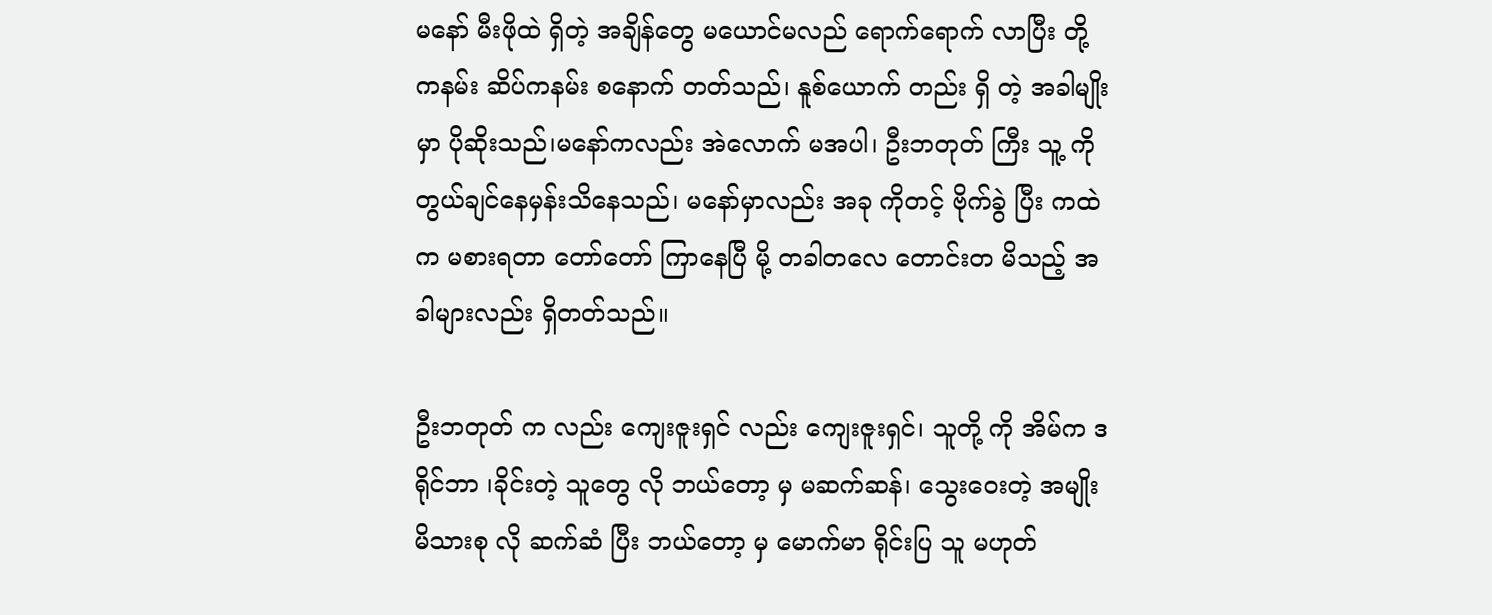မနော် မီးဖိုထဲ ရှိတဲ့ အချိန်တွေ မယောင်မလည် ရောက်ရောက် လာပြီး တို့ကနမ်း ဆိပ်ကနမ်း စနောက် တတ်သည်၊ နူစ်ယောက် တည်း ရှိ တဲ့ အခါမျိုး မှာ ပိုဆိုးသည်၊မနော်ကလည်း အဲလောက် မအပါ၊ ဦးဘတုတ် ကြီး သူ့ ကို တွယ်ချင်နေမှန်းသိနေသည်၊ မနော်မှာလည်း အခု ကိုတင့် ဗိုက်ခွဲ ပြီး ကထဲက မစားရတာ တော်တော် ကြာနေပြီ မို့ တခါတလေ တောင်းတ မိသည့် အခါများလည်း ရှိတတ်သည်။

ဦးဘတုတ် က လည်း ကျေးဇူးရှင် လည်း ကျေးဇူးရှင်၊ သူတို့ ကို အိမ်က ဒရိုင်ဘာ ၊ခိုင်းတဲ့ သူတွေ လို ဘယ်တော့ မှ မဆက်ဆန်၊ သွေးဝေးတဲ့ အမျိုး မိသားစု လို ဆက်ဆံ ပြီး ဘယ်တော့ မှ မောက်မာ ရိုင်းပြ သူ မဟုတ်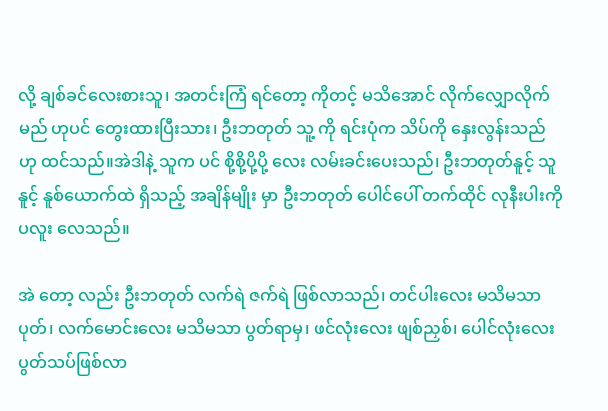လို့ ချစ်ခင်လေးစားသူ၊ အတင်းကြံ ရင်တော့ ကိုတင့် မသိအောင် လိုက်လျှောလိုက် မည် ဟုပင် တွေးထားပြီးသား၊ ဦးဘတုတ် သူ့ ကို ရင်းပုံက သိပ်ကို နှေးလွန်းသည် ဟု ထင်သည်။အဲဒါနဲ့ သူက ပင် စို့စို့ပို့ပို့ လေး လမ်းခင်းပေးသည်၊ ဦးဘတုတ်နူင့် သူနူင့် နူစ်ယောက်ထဲ ရှိသည့် အချိန်မျိုး မှာ ဦးဘတုတ် ပေါင်ပေါ် တက်ထိုင် လုနီးပါးကို ပလူး လေသည်။

အဲ တော့ လည်း ဦးဘတုတ် လက်ရဲ ဇက်ရဲ ဖြစ်လာသည်၊ တင်ပါးလေး မသိမသာပုတ်၊ လက်မောင်းလေး မသိမသာ ပွတ်ရာမှ၊ ဖင်လုံးလေး ဖျစ်ညှစ်၊ ပေါင်လုံးလေး ပွတ်သပ်ဖြစ်လာ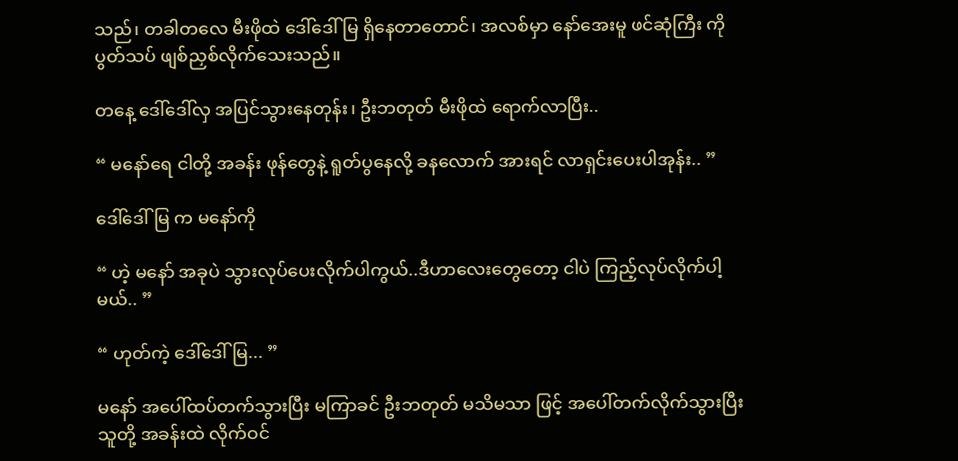သည်၊ တခါတလေ မီးဖိုထဲ ဒေါ်ဒေါ် မြ ရှိနေတာတောင်၊ အလစ်မှာ နော်အေးမူ ဖင်ဆုံကြီး ကို ပွတ်သပ် ဖျစ်ညှစ်လိုက်သေးသည်။

တနေ့ ဒေါ်ဒေါ်လှ အပြင်သွားနေတုန်း၊ ဦးဘတုတ် မီးဖိုထဲ ရောက်လာပြီး..

“ မနော်ရေ ငါတို့ အခန်း ဖုန်တွေနဲ့ ရူတ်ပွနေလို့ ခနလောက် အားရင် လာရှင်းပေးပါအုန်း.. ”

ဒေါ်ဒေါ်မြ က မနော်ကို

“ ဟဲ့ မနော် အခုပဲ သွားလုပ်ပေးလိုက်ပါကွယ်..ဒီဟာလေးတွေတော့ ငါပဲ ကြည့်လုပ်လိုက်ပါ့မယ်.. ”

“ ဟုတ်ကဲ့ ဒေါ်ဒေါ်မြ... ”

မနော် အပေါ်ထပ်တက်သွားပြီး မကြာခင် ဦးဘတုတ် မသိမသာ ဖြင့် အပေါ်တက်လိုက်သွားပြီး သူတို့ အခန်းထဲ လိုက်ဝင်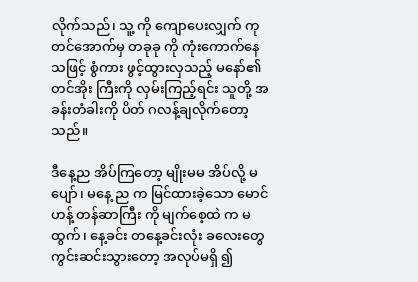လိုက်သည်၊ သူ့ ကို ကျောပေးလျှက် ကုတင်အောက်မှ တခုခု ကို ကုံးကောက်နေ သဖြင့် စွံကား ဖွင့်ထွားလှသည့် မနော်၏ တင်အိုး ကြီးကို လှမ်းကြည့်ရင်း သူတို့ အခန်းတံခါးကို ပိတ် ဂလန့်ချလိုက်တော့သည်။

ဒီနေ့ည အိပ်ကြတော့ မျိုးမမ အိပ်လို့ မပျော်၊ မနေ့ ည က မြင်ထားခဲ့သော မောင်ဟန့် တန်ဆာကြီး ကို မျက်စေ့ထဲ က မထွက်၊ နေ့ခင်း တနေ့ခင်းလုံး ခလေးတွေကွင်းဆင်းသွားတော့ အလုပ်မရှိ ၍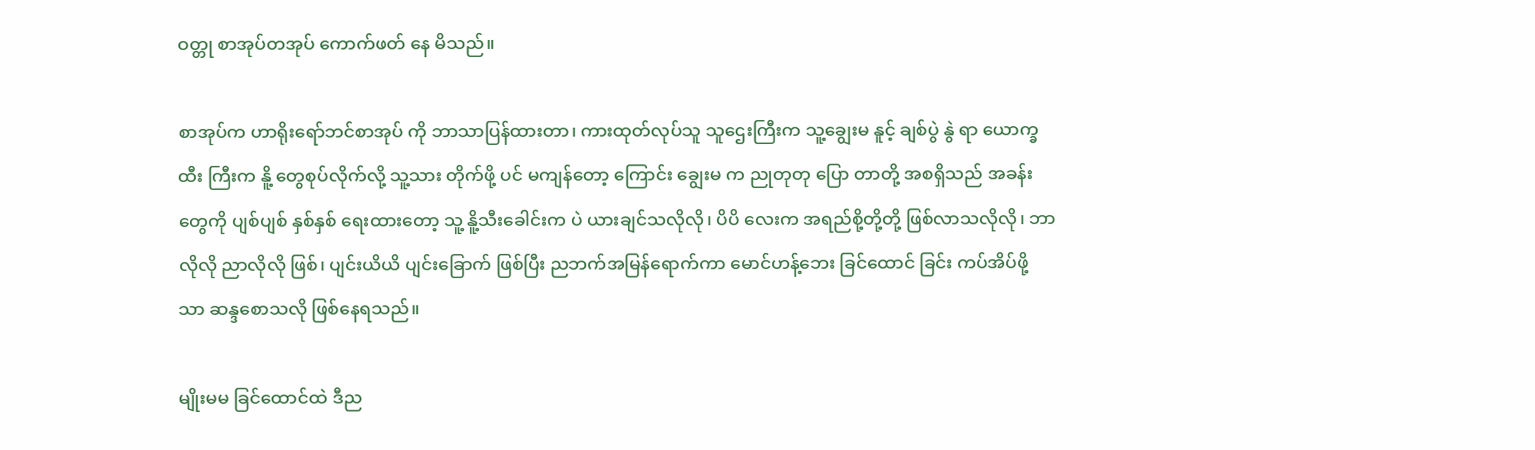ဝတ္တု စာအုပ်တအုပ် ကောက်ဖတ် နေ မိသည်။

စာအုပ်က ဟာရိုးရော်ဘင်စာအုပ် ကို ဘာသာပြန်ထားတာ၊ ကားထုတ်လုပ်သူ သူဌေးကြီးက သူ့ချွေးမ နူင့် ချစ်ပွဲ နွဲ ရာ ယောက္ခထီး ကြီးက နိူ့ တွေစုပ်လိုက်လို့ သူ့သား တိုက်ဖို့ ပင် မကျန်တော့ ကြောင်း ချွေးမ က ညုတုတု ပြော တာတို့ အစရှိသည် အခန်းတွေကို ပျစ်ပျစ် နှစ်နှစ် ရေးထားတော့ သူ့ နိူ့သီးခေါင်းက ပဲ ယားချင်သလိုလို၊ ပိပိ လေးက အရည်စို့တို့တို့ ဖြစ်လာသလိုလို၊ ဘာလိုလို ညာလိုလို ဖြစ်၊ ပျင်းယိယိ ပျင်းခြောက် ဖြစ်ပြီး ညဘက်အမြန်ရောက်ကာ မောင်ဟန့်ဘေး ခြင်ထောင် ခြင်း ကပ်အိပ်ဖို့ သာ ဆန္ဒစောသလို ဖြစ်နေရသည်။

မျိုးမမ ခြင်ထောင်ထဲ ဒီည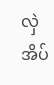လှဲအိပ်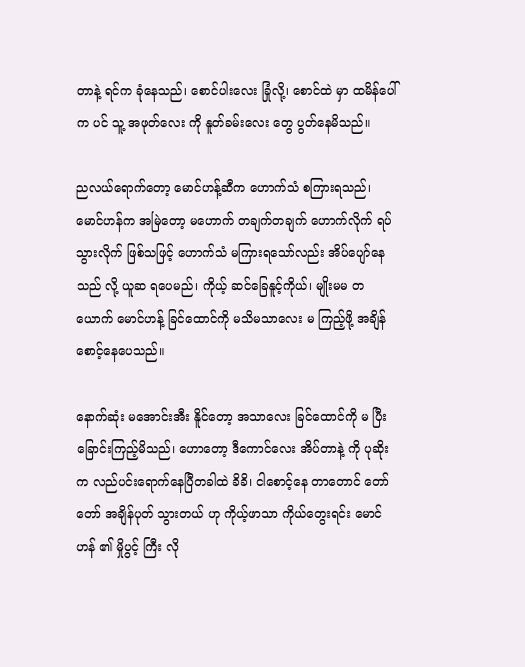တာနဲ့ ရင်က ခုံနေသည်၊ စောင်ပါးလေး ခြုံလို့၊ စောင်ထဲ မှာ ထမိန်ပေါ်က ပင် သူ့ အဖုတ်လေး ကို နူတ်ခမ်းလေး တွေ ပွတ်နေမိသည်။

ညလယ်ရောက်တော့ မောင်ဟန့်ဆီက ဟောက်သံ စကြားရသည်၊ မောင်ဟန်က အမြဲတော့ မဟောက် တချက်တချက် ဟောက်လိုက် ရပ်သွားလိုက် ဖြစ်သဖြင့် ဟောက်သံ မကြားရသော်လည်း အိပ်ပျော်နေသည် လို့ ယူဆ ရပေမည်၊ ကိုယ့် ဆင်ခြေနူင့်ကိုယ်၊ မျိုးမမ တယောက် မောင်ဟန့် ခြင်ထောင်ကို မသိမသာလေး မ ကြည့်ဖို့ အချိန်စောင့်နေပေသည်။

နောက်ဆုံး မအောင်းအီး နိူင်တော့ အသာလေး ခြင်ထောင်ကို မ ပြီး ခြောင်းကြည့်မိသည်၊ ဟောတော့ ဒီကောင်လေး အိပ်တာနဲ့ ကို ပုဆိုးက လည်ပင်းရောက်နေပြီတခါထဲ ခိခိ၊ ငါစောင့်နေ တာတောင် တော်တော် အချိန်ပုတ် သွားတယ် ဟု ကိုယ့်ဖာသာ ကိုယ်တွေးရင်း မောင်ဟန် ၏ မှိုပွင့် ကြီး လို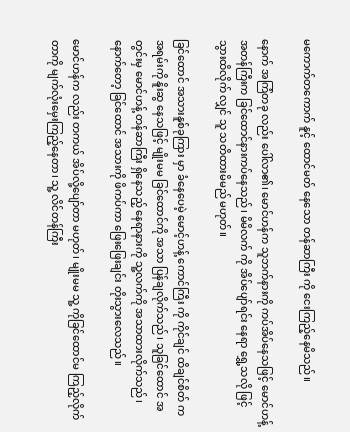မကောက်တကောက် နူင့် ထောင်မတ် နေသော တန်ဆာကြီး ကို ငေးကြည့်နေမိသည်။

နောက် အကြံတခု လည်း ပေါ်လာ၏၊ မောင်ဟန်က သူဘက်နားကို ကပ်အိပ်နေသဖြင့် မောင်ဟန့် အတန်ကြီးက ခြင်ထောင်နားကပ်နေသည်၊ မိမိလက် ကို အိပ်ပျော်ရင်း နေရာ ရွှေ့သလို ဖြင့် သွားထိလိုက် လျှင် သူ သတိထားမိမည် မဟုတ်။

ခြင်ထောင် အသားနူစ်ခုကြား မှာ ခံနေပေမဲ့ မောင့်ဟန့် ကောင်ကြီး ကို ကိုင်ချင် ထိချင်စိတ် က အရမ်းကို နိူးဆွ နေသဖြင့် မျိုးမမ ခြင်ထောင်ကို အသာ ပြန်ချလိုက်သည်၊ သူခြင်ထောင် အတွင်းမှ မောင်ဟန့် တန်ဆာကြီး ရှိနေသည့် နေရာနားကို သူ့လက်ကို အသာထားလိုက်သည်၊ နောက်တော့ ခြင်ထောင် အသားကို ဖိကပ်ကာ ဖြေးဖြေးချင်း တိုးသွားလေသည်။

မောင်ဟန်က လည်း တကယ် အိပ်လို့ပျော်တာ မဟုတ်၊ မျိုးမမ သူ့ ကိုခြင်ထောင်မ ကြည့်လိုက်တာကို မျက်လုံးမှေးကြည့်နေတာ၊ သူ့ လိင်တန်ကြီး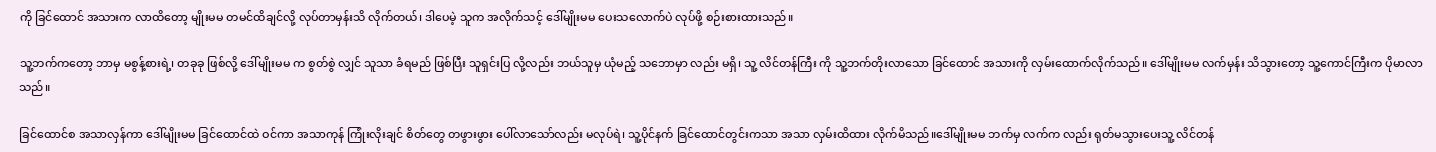ကို ခြင်ထောင် အသားက လာထိတော့ မျိုးမမ တမင်ထိချင်လို့ လုပ်တာမှန်းသိ လိုက်တယ်၊ ဒါပေမဲ့ သူက အလိုက်သင့် ဒေါ်မျိုးမမ ပေးသလောက်ပဲ လုပ်ဖို့ စဉ်းစားထားသည်။

သူ့ဘက်ကတော့ ဘာမှ မစွန့်စားရဲ့၊ တခုခု ဖြစ်လို့ ဒေါ်မျိုးမမ က စွတ်စွဲ လျှင် သူသာ ခံရမည် ဖြစ်ပြီး သူရှင်းပြ လို့လည်း ဘယ်သူမှ ယုံမည့် သဘောမှာ လည်း မရှိ၊ သူ့ လိင်တန်ကြီး ကို သူ့ဘက်တိုးလာသော ခြင်ထောင် အသားကို လှမ်းထောက်လိုက်သည်။ ဒေါ်မျိုးမမ လက်မှန်း သိသွားတော့ သူ့ကောင်ကြီးက ပိုမာလာသည်။

ခြင်ထောင်စ အသာလှန်ကာ ဒေါ်မျိုးမမ ခြင်ထောင်ထဲ ဝင်ကာ အသာကုန် ကြုံးလိုးချင် စိတ်တွေ တဖွားဖွား ပေါ်လာသော်လည်း မလုပ်ရဲ၊ သူ့ပိုင်နက် ခြင်ထောင်တွင်းကသာ အသာ လှမ်းထိထား လိုက်မိသည်။ဒေါ်မျိုးမမ ဘက်မှ လက်က လည်း ရုတ်မသွားပေးသူ့ လိင်တန်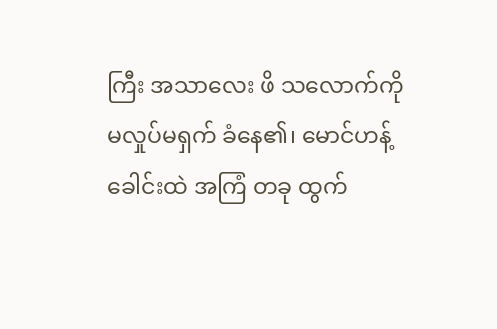ကြီး အသာလေး ဖိ သလောက်ကို မလှုပ်မရှက် ခံနေ၏၊ မောင်ဟန့် ခေါင်းထဲ အကြံ တခု ထွက်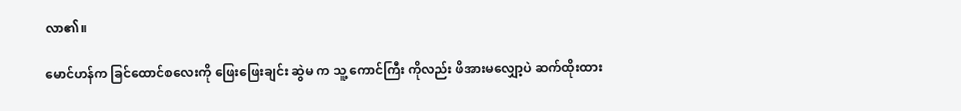လာ၏။

မောင်ဟန်က ခြင်ထောင်စလေးကို ဖြေးဖြေးချင်း ဆွဲမ က သူ့ ကောင်ကြီး ကိုလည်း ဖိအားမလျှော့ပဲ ဆက်ထိုးထား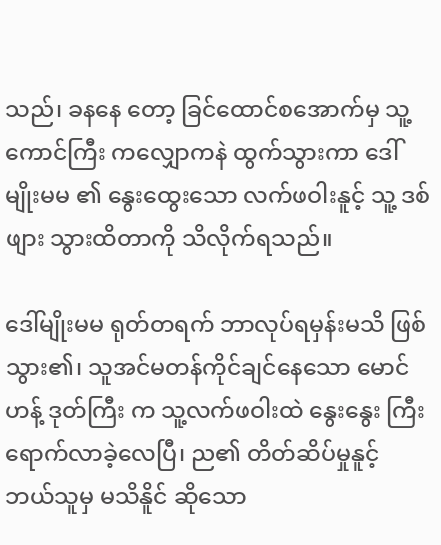သည်၊ ခနနေ တော့ ခြင်ထောင်စအောက်မှ သူ့ကောင်ကြီး ကလျှောကနဲ ထွက်သွားကာ ဒေါ်မျိုးမမ ၏ နွေးထွေးသော လက်ဖဝါးနူင့် သူ့ ဒစ်ဖျား သွားထိတာကို သိလိုက်ရသည်။

ဒေါ်မျိုးမမ ရုတ်တရက် ဘာလုပ်ရမှန်းမသိ ဖြစ်သွား၏၊ သူအင်မတန်ကိုင်ချင်နေသော မောင်ဟန့် ဒုတ်ကြီး က သူ့လက်ဖဝါးထဲ နွေးနွေး ကြီး ရောက်လာခဲ့လေပြီ၊ ည၏ တိတ်ဆိပ်မှုနူင့် ဘယ်သူမှ မသိနိူင် ဆိုသော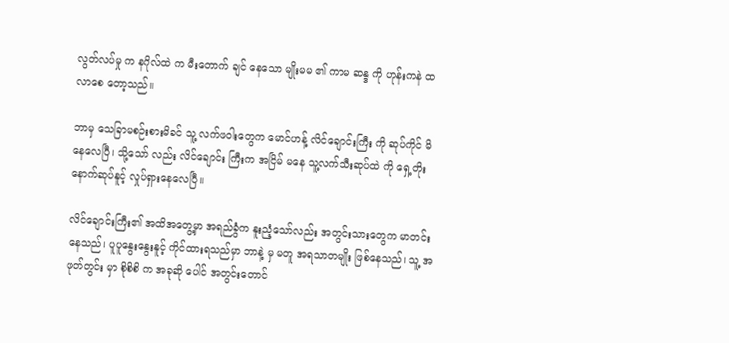လွတ်လပ်မှု က နဂိုလ်ထဲ က မီးတောက် ချင် နေသော မျိုးမမ ၏ ကာမ ဆန္ဒ ကို ဟုန်းကနဲ ထလာစေ တော့သည်။

ဘာမှ သေခြာမစဉ်းစားမိခင် သူ့ လက်ဖဝါးတွေက မောင်ဟန့် လိင်ချောင်းကြီး ကို ဆုပ်ကိုင် မိနေလေပြီ၊ သို့သော် လည်း လိင်ချောင်း ကြီးက အငြိမ် မနေ သူ့လက်သီးဆုပ်ထဲ ကို ရှေ့တိုးနောက်ဆုပ်နူင့် လှုပ်ရှားနေလေပြီ။

လိင်ချောင်းကြီး၏ အထိအတွေ့မှာ အရည်ခွံက နူးညံ့သော်လည်း အတွင်းသားတွေက မာတင်းနေသည်၊ ပူပူနွေးနွေးနူင့် ကိုင်ထားရသည်မှာ ဘာနဲ့ မှ မတူ အရသာတမျိုး ဖြစ်နေသည်၊ သူ့ အဖုတ်တွင်း မှာ စိုစိစိ က အခုဆို ပေါင် အတွင်းတောင်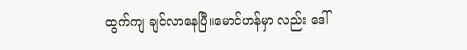ထွက်ကျ ချင်လာနေပြီ။မောင်ဟန်မှာ လည်း ဒေါ်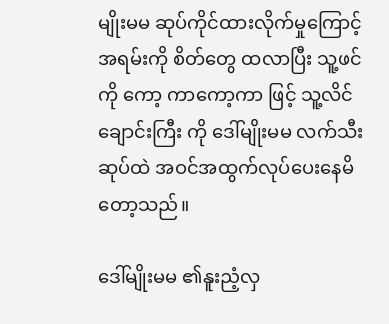မျိုးမမ ဆုပ်ကိုင်ထားလိုက်မှုကြောင့် အရမ်းကို စိတ်တွေ ထလာပြီး သူ့ဖင်ကို ကော့ ကာကော့ကာ ဖြင့် သူ့လိင်ချောင်းကြီး ကို ဒေါ်မျိုးမမ လက်သီးဆုပ်ထဲ အဝင်အထွက်လုပ်ပေးနေမိတော့သည်။

ဒေါ်မျိုးမမ ၏နူးညံ့လှ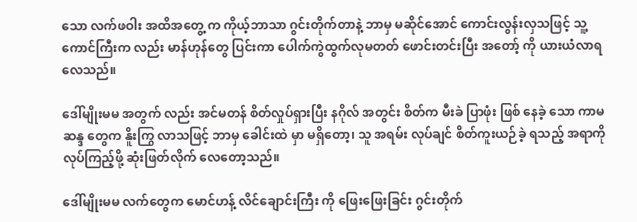သော လက်ဖဝါး အထိအတွေ့ က ကိုယ့်ဘာသာ ဂွင်းတိုက်တာနဲ့ ဘာမှ မဆိုင်အောင် ကောင်းလွန်းလှသဖြင့် သူ့ ကောင်ကြီးက လည်း မာန်ဟုန်တွေ ပြင်းကာ ပေါက်ကွဲထွက်လုမတတ် ဖောင်းတင်းပြီး အတော့် ကို ယားယံလာရလေသည်။

ဒေါ်မျိုးမမ အတွက် လည်း အင်မတန် စိတ်လှုပ်ရှားပြီး နဂိုလ် အတွင်း စိတ်က မီးခဲ ပြာဖုံး ဖြစ် နေခဲ့ သော ကာမ ဆန္ဒ တွေက နိူးကြွ လာသဖြင့် ဘာမှ ခေါင်းထဲ မှာ မရှိတော့၊ သူ အရမ်း လုပ်ချင် စိတ်ကူးယဉ်ခဲ့ ရသည့် အရာကို လုပ်ကြည့်ဖို့ ဆုံးဖြတ်လိုက် လေတော့သည်။

ဒေါ်မျိုးမမ လက်တွေက မောင်ဟန့် လိင်ချောင်းကြီး ကို ဖြေးဖြေးခြင်း ဂွင်းတိုက်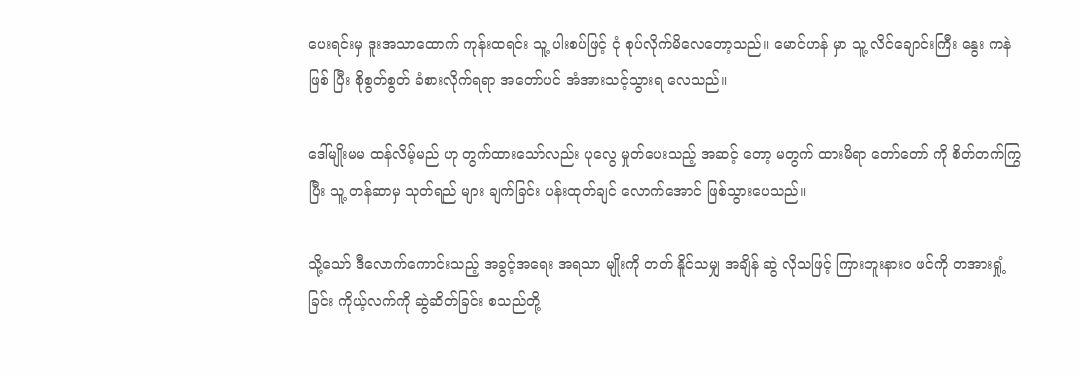ပေးရင်းမှ ဒူးအသာထောက် ကုန်းထရင်း သူ့ ပါးစပ်ဖြင့် ငုံ စုပ်လိုက်မိလေတော့သည်။ မောင်ဟန် မှာ သူ့ လိင်ချောင်းကြီး နွေး ကနဲဖြစ် ပြီး စိုစွတ်စွတ် ခံစားလိုက်ရရာ အတော်ပင် အံအားသင့်သွားရ လေသည်။

ဒေါ်မျိုးမမ ထန်လိမ့်မည် ဟု တွက်ထားသော်လည်း ပုလွေ မှုတ်ပေးသည့် အဆင့် တော့ မတွက် ထားမိရာ တော်တော် ကို စိတ်တက်ကြွပြီး သူ့ တန်ဆာမှ သုတ်ရည် များ ချက်ခြင်း ပန်းထုတ်ချင် လောက်အောင် ဖြစ်သွားပေသည်။

သို့သော် ဒီလောက်ကောင်းသည့် အခွင့်အရေး အရသာ မျိုးကို တတ် နိူင်သမျှ အချိန် ဆွဲ လိုသဖြင့် ကြားဘူးနား၀ ဖင်ကို တအားရှုံ့ ခြင်း ကိုယ့်လက်ကို ဆွဲဆိတ်ခြင်း စသည်တို့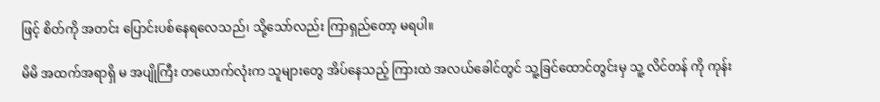ဖြင့် စိတ်ကို အတင်း ပြောင်းပစ်နေရလေသည်၊ သို့သော်လည်း ကြာရှည်တော့ မရပါ။

မိမိ အထက်အရာရှိ မ အပျိုကြီး တယောက်လုံးက သူများတွေ အိပ်နေသည့် ကြားထဲ အလယ်ခေါင်တွင် သူ့ခြင်ထောင်တွင်းမှ သူ့ လိင်တန် ကို ကုန်း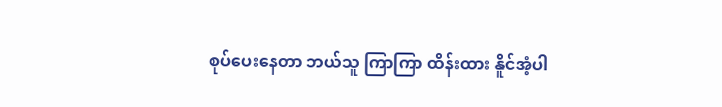စုပ်ပေးနေတာ ဘယ်သူ ကြာကြာ ထိန်းထား နိူင်အံ့ပါ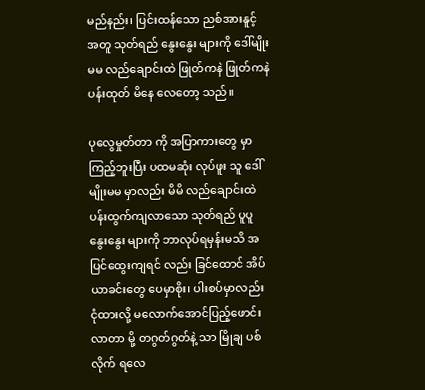မည်နည်း၊ ပြင်းထန်သော ညစ်အားနူင့် အတူ သုတ်ရည် နွေးနွေး များကို ဒေါ်မျိုးမမ လည်ချောင်းထဲ ဖြုတ်ကနဲ ဖြုတ်ကနဲ ပန်းထုတ် မိနေ လေတော့ သည်။

ပုလွေမှုတ်တာ ကို အပြာကားတွေ မှာကြည့်ဘူးပြီး ပထမဆုံး လုပ်ဖူး သူ ဒေါ်မျိုးမမ မှာလည်း မိမိ လည်ချောင်းထဲ ပန်းထွက်ကျလာသော သုတ်ရည် ပူပူ နွေးနွေး များကို ဘာလုပ်ရမှန်းမသိ အပြင်ထွေးကျရင် လည်း ခြင်ထောင် အိပ်ယာခင်းတွေ ပေမှာစိုး၊ ပါးစပ်မှာလည်း ငုံထားလို့ မလောက်အောင်ပြည့်ဖောင်းလာတာ မို့ တဂွတ်ဂွတ်နဲ့ သာ မြိုချ ပစ်လိုက် ရလေ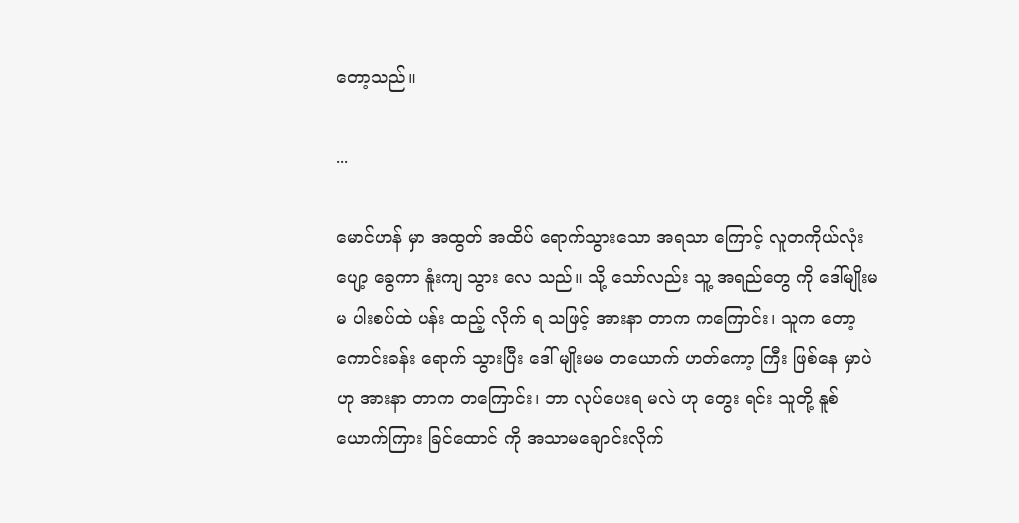တော့သည်။

...

မောင်ဟန် မှာ အထွတ် အထိပ် ရောက်သွားသော အရသာ ကြောင့် လူတကိုယ်လုံး ပျော့ ခွေကာ နူံးကျ သွား လေ သည်။ သို့ သော်လည်း သူ့ အရည်တွေ ကို ဒေါ်မျိုးမမ ပါးစပ်ထဲ ပန်း ထည့် လိုက် ရ သဖြင့် အားနာ တာက ကကြောင်း၊ သူက တော့ ကောင်းခန်း ရောက် သွားပြီး ဒေါ် မျိုးမမ တယောက် ဟတ်ကော့ ကြီး ဖြစ်နေ မှာပဲ ဟု အားနာ တာက တကြောင်း၊ ဘာ လုပ်ပေးရ မလဲ ဟု တွေး ရင်း သူတို့ နူစ်ယောက်ကြား ခြင်ထောင် ကို အသာမချောင်းလိုက်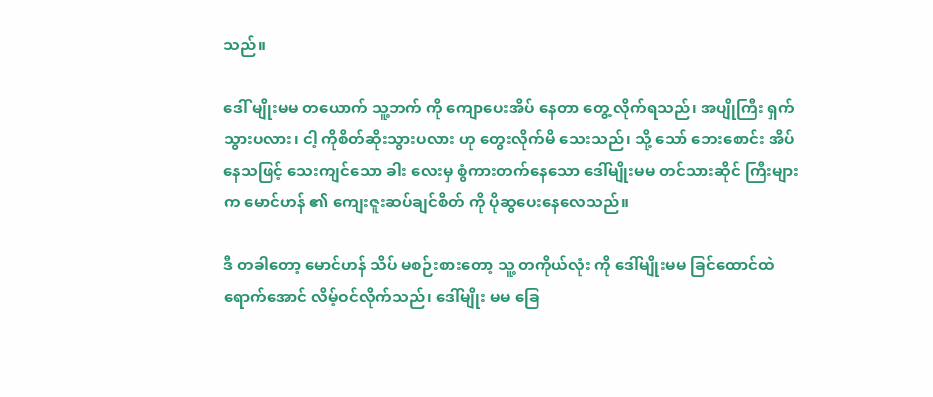သည်။

ဒေါ် မျိုးမမ တယောက် သူ့ဘက် ကို ကျောပေးအိပ် နေတာ တွေ့ လိုက်ရသည်၊ အပျိုကြီး ရှက်သွားပလား၊ ငါ့ ကိုစိတ်ဆိုးသွားပလား ဟု တွေးလိုက်မိ သေးသည်၊ သို့ သော် ဘေးစောင်း အိပ် နေသဖြင့် သေးကျင်သော ခါး လေးမှ စွံကားတက်နေသော ဒေါ်မျိုးမမ တင်သားဆိုင် ကြီးများက မောင်ဟန် ၏ ကျေးဇူးဆပ်ချင်စိတ် ကို ပိုဆွပေးနေလေသည်။

ဒီ တခါတော့ မောင်ဟန် သိပ် မစဉ်းစားတော့ သူ့ တကိုယ်လုံး ကို ဒေါ်မျိုးမမ ခြင်ထောင်ထဲ ရောက်အောင် လိမ့်ဝင်လိုက်သည်၊ ဒေါ်မျိုး မမ ခြေ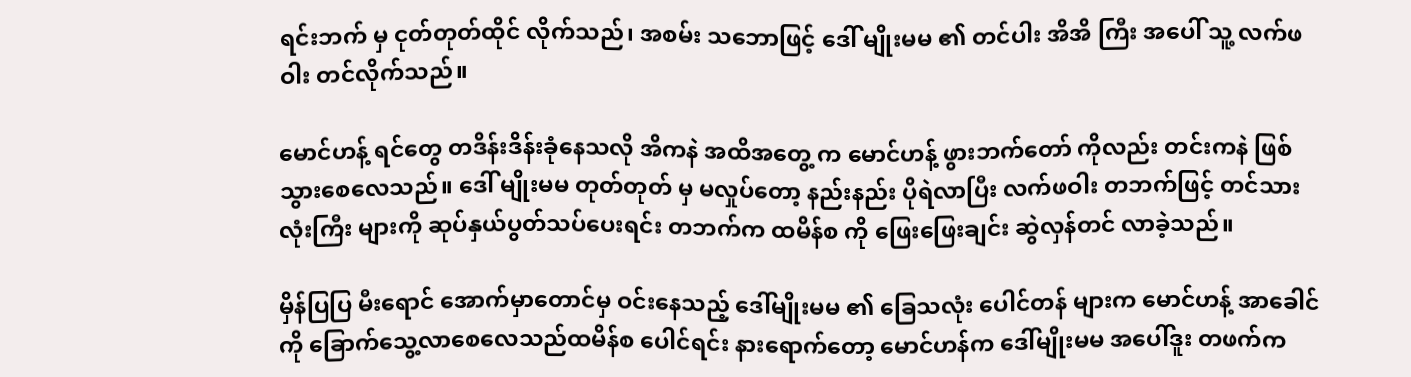ရင်းဘက် မှ ငုတ်တုတ်ထိုင် လိုက်သည်၊ အစမ်း သဘောဖြင့် ဒေါ် မျိုးမမ ၏ တင်ပါး အိအိ ကြီး အပေါ် သူ့ လက်ဖဝါး တင်လိုက်သည်။

မောင်ဟန့် ရင်တွေ တဒိန်းဒိန်းခုံနေသလို အိကနဲ အထိအတွေ့ က မောင်ဟန့် ဖွားဘက်တော် ကိုလည်း တင်းကနဲ ဖြစ်သွားစေလေသည်။ ဒေါ် မျိုးမမ တုတ်တုတ် မှ မလှုပ်တော့ နည်းနည်း ပိုရဲလာပြီး လက်ဖဝါး တဘက်ဖြင့် တင်သားလုံးကြီး များကို ဆုပ်နှယ်ပွတ်သပ်ပေးရင်း တဘက်က ထမိန်စ ကို ဖြေးဖြေးချင်း ဆွဲလှန်တင် လာခဲ့သည်။

မှိန်ပြပြ မီးရောင် အောက်မှာတောင်မှ ဝင်းနေသည့် ဒေါ်မျိုးမမ ၏ ခြေသလုံး ပေါင်တန် များက မောင်ဟန့် အာခေါင်ကို ခြောက်သွေ့လာစေလေသည်ထမိန်စ ပေါင်ရင်း နားရောက်တော့ မောင်ဟန်က ဒေါ်မျိုးမမ အပေါ်ဒူး တဖက်က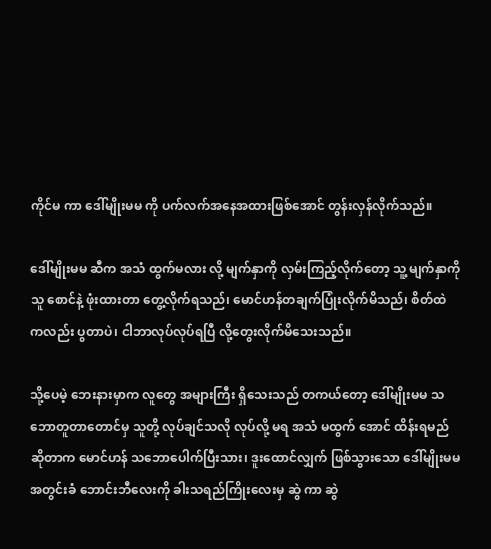ကိုင်မ ကာ ဒေါ်မျိုးမမ ကို ပက်လက်အနေအထားဖြစ်အောင် တွန်းလှန်လိုက်သည်။

ဒေါ်မျိုးမမ ဆီက အသံ ထွက်မလား လို့ မျက်နှာကို လှမ်းကြည့်လိုက်တော့ သူ့ မျက်နှာကို သူ စောင်နဲ့ ဖုံးထားတာ တွေ့လိုက်ရသည်၊ မောင်ဟန်တချက်ပြုံးလိုက်မိသည်၊ စိတ်ထဲ ကလည်း ပွတာပဲ၊ ငါဘာလုပ်လုပ်ရပြီ လို့တွေးလိုက်မိသေးသည်။

သို့ပေမဲ့ ဘေးနားမှာက လူတွေ အများကြီး ရှိသေးသည် တကယ်တော့ ဒေါ်မျိုးမမ သဘောတူတာတောင်မှ သူတို့ လုပ်ချင်သလို လုပ်လို့ မရ အသံ မထွက် အောင် ထိန်းရမည် ဆိုတာက မောင်ဟန် သဘောပေါက်ပြီးသား၊ ဒူးထောင်လျှက် ဖြစ်သွားသော ဒေါ်မျိုးမမ အတွင်းခံ ဘောင်းဘီလေးကို ခါးသရည်ကြိုးလေးမှ ဆွဲ ကာ ဆွဲ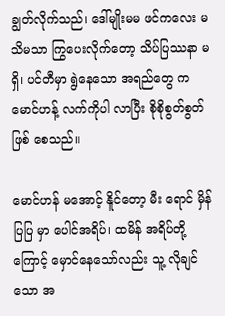ချွတ်လိုက်သည်၊ ဒေါ်မျိုးမမ ဖင်ကလေး မသိမသာ ကြွပေးလိုက်တော့ သိပ်ပြဿနာ မရှိ၊ ပင်တီမှာ ရွဲနေသော အရည်တွေ က မောင်ဟန့် လက်ကိုပါ လာပြီး စိုစိုစွတ်စွတ်ဖြစ် စေသည်။

မောင်ဟန် မအောင့် နိူင်တော့ မီး ရောင် မှိန်ပြပြ မှာ ပေါင်အရိပ်၊ ထမိန် အရိပ်တို့ ကြောင့် မှောင်နေသော်လည်း သူ့ လိုချင်သော အ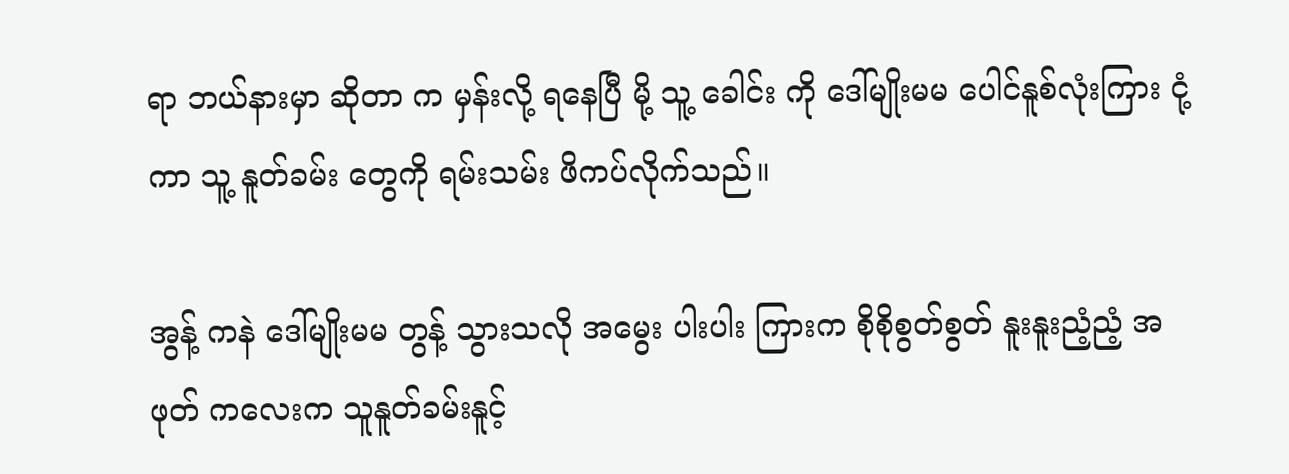ရာ ဘယ်နားမှာ ဆိုတာ က မှန်းလို့ ရနေပြီ မို့ သူ့ ခေါင်း ကို ဒေါ်မျိုးမမ ပေါင်နူစ်လုံးကြား ငုံ့ ကာ သူ့ နူတ်ခမ်း တွေကို ရမ်းသမ်း ဖိကပ်လိုက်သည်။

အွန့် ကနဲ ဒေါ်မျိုးမမ တွန့် သွားသလို အမွေး ပါးပါး ကြားက စိုစိုစွတ်စွတ် နူးနူးညံ့ညံ့ အဖုတ် ကလေးက သူနူတ်ခမ်းနူင့်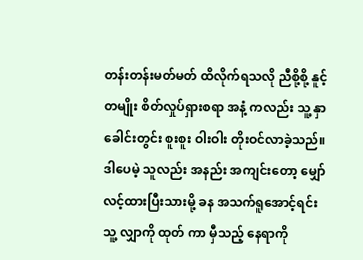တန်းတန်းမတ်မတ် ထိလိုက်ရသလို ညီစို့စို့ နူင့် တမျိုး စိတ်လှုပ်ရှားစရာ အနံ့ ကလည်း သူ့ နှာခေါင်းတွင်း စူးစူး ဝါးဝါး တိုးဝင်လာခဲ့သည်။ဒါပေမဲ့ သူလည်း အနည်း အကျင်းတော့ မျှော်လင့်ထားပြီးသားမို့ ခန အသက်ရူအောင့်ရင်း သူ့ လျှာကို ထုတ် ကာ မှီသည့် နေရာကို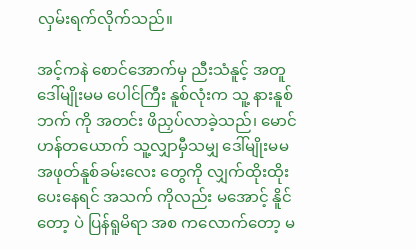လှမ်းရက်လိုက်သည်။

အင့်ကနဲ စောင်အောက်မှ ညီးသံနူင့် အတူ ဒေါ်မျိုးမမ ပေါင်ကြီး နူစ်လုံးက သူ့ နားနူစ်ဘက် ကို အတင်း ဖိညှပ်လာခဲ့သည်၊ မောင်ဟန်တယောက် သူ့လျှာမှီသမျှ ဒေါ်မျိုးမမ အဖုတ်နူစ်ခမ်းလေး တွေကို လျှက်ထိုးထိုး ပေးနေရင် အသက် ကိုလည်း မအောင့် နိူင်တော့ ပဲ ပြန်ရူမိရာ အစ ကလောက်တော့ မ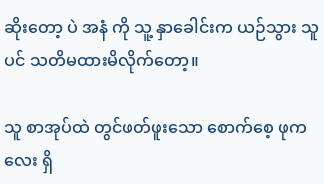ဆိုးတော့ ပဲ အနံ ကို သူ့ နှာခေါင်းက ယဉ်သွား သူပင် သတိမထားမိလိုက်တော့။

သူ စာအုပ်ထဲ တွင်ဖတ်ဖူးသော စောက်စေ့ ဖုကလေး ရှိ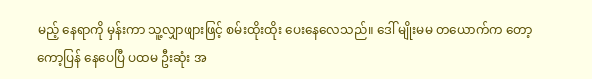မည့် နေရာကို မှန်းကာ သူ့လျှာဖျားဖြင့် စမ်းထိုးထိုး ပေးနေလေသည်။ ဒေါ် မျိုးမမ တယောက်က တော့ ကော့ပြန် နေပေပြီ ပထမ ဦးဆုံး အ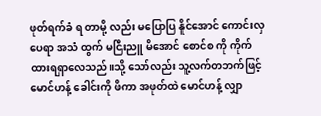ဖုတ်ရက်ခံ ရ တာမို့ လည်း မပြောပြ နိူင်အောင် ကောင်းလှ ပေရာ အသံ ထွက် မငြီးညူ မိအောင် စောင်စ ကို ကိုက်ထားရရှာလေသည်။သို့ သော်လည်း သူ့လက်တဘက်ဖြင့် မောင်ဟန့် ခေါင်းကို ဖိကာ အဖုတ်ထဲ မောင်ဟန့် လျှာ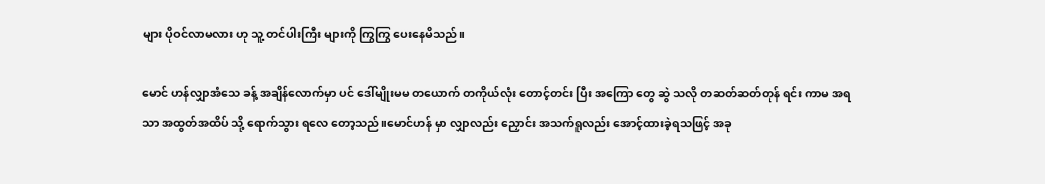များ ပိုဝင်လာမလား ဟု သူ့ တင်ပါးကြီး များကို ကြွကြွ ပေးနေမိသည်။

မောင် ဟန်လျှာအံသေ ခန့် အချိန်လောက်မှာ ပင် ဒေါ်မျိုးမမ တယောက် တကိုယ်လုံး တောင့်တင်း ပြီး အကြော တွေ ဆွဲ သလို တဆတ်ဆတ်တုန် ရင်း ကာမ အရသာ အထွတ်အထိပ် သို့ ရောက်သွား ရလေ တော့သည်။မောင်ဟန် မှာ လျှာလည်း ညှောင်း အသက်ရူလည်း အောင့်ထားခဲ့ရသဖြင့် အခု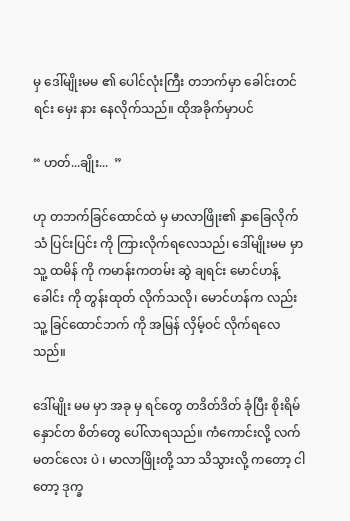မှ ဒေါ်မျိုးမမ ၏ ပေါင်လုံးကြီး တဘက်မှာ ခေါင်းတင် ရင်း မှေး နား နေလိုက်သည်။ ထိုအခိုက်မှာပင်

“ ဟတ်...ချိုး...  ”

ဟု တဘက်ခြင်ထောင်ထဲ မှ မာလာဖြိုး၏ နှာခြေလိုက် သံ ပြင်းပြင်း ကို ကြားလိုက်ရလေသည်၊ ဒေါ်မျိုးမမ မှာ သူ့ ထမိန် ကို ကမာန်းကတမ်း ဆွဲ ချရင်း မောင်ဟန့် ခေါင်း ကို တွန်းထုတ် လိုက်သလို၊ မောင်ဟန်က လည်း သူ့ ခြင်ထောင်ဘက် ကို အမြန် လှိမ့်ဝင် လိုက်ရလေသည်။

ဒေါ်မျိုး မမ မှာ အခု မှ ရင်တွေ တဒိတ်ဒိတ် ခုံပြီး စိုးရိမ် နှောင်တ စိတ်တွေ ပေါ်လာရသည်။ ကံကောင်းလို့ လက် မတင်လေး ပဲ ၊ မာလာဖြိုးတို့ သာ သိသွားလို့ ကတော့ ငါတော့ ဒုက္ခ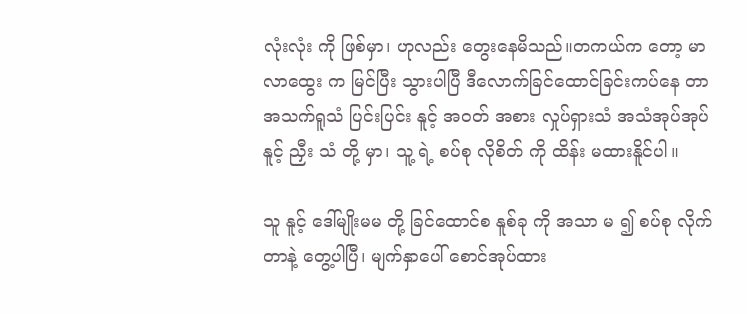လုံးလုံး ကို ဖြစ်မှာ၊ ဟုလည်း တွေးနေမိသည်။တကယ်က တော့ မာလာထွေး က မြင်ပြီး သွားပါပြီ ဒီလောက်ခြင်ထောင်ခြင်းကပ်နေ တာ အသက်ရူသံ ပြင်းပြင်း နူင့် အဝတ် အစား လှုပ်ရှားသံ အသံအုပ်အုပ် နူင့် ညှီး သံ တို့ မှာ၊ သူ့ ရဲ့ စပ်စု လိုစိတ် ကို ထိန်း မထားနိူင်ပါ။

သူ နူင့် ဒေါ်မျိုးမမ တို့ ခြင်ထောင်စ နူစ်ခု ကို အသာ မ ၍ စပ်စု လိုက်တာနဲ့ တွေ့ပါပြီ၊ မျက်နှာပေါ် စောင်အုပ်ထား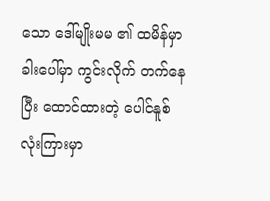သော ဒေါ်မျိုးမမ ၏ ထမိန်မှာ ခါးပေါ်မှာ ကွင်းလိုက် တက်နေပြီး ထောင်ထားတဲ့ ပေါင်နူစ် လုံးကြားမှာ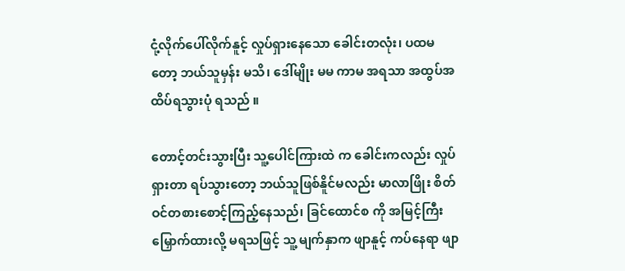ငုံ့လိုက်ပေါ်လိုက်နူင့် လှုပ်ရှားနေသော ခေါင်းတလုံး၊ ပထမတော့ ဘယ်သူမှန်း မသိ၊ ဒေါ်မျိုး မမ ကာမ အရသာ အထွပ်အထိပ်ရသွားပုံ ရသည် ။

တောင့်တင်းသွားပြီး သူ့ပေါင်ကြားထဲ က ခေါင်းကလည်း လှုပ်ရှားတာ ရပ်သွားတော့ ဘယ်သူဖြစ်နိူင်မလည်း မာလာဖြိုး စိတ်ဝင်တစားစောင့်ကြည့်နေသည်၊ ခြင်ထောင်စ ကို အမြင့်ကြီး မြှောက်ထားလို့ မရသဖြင့် သူ့ မျက်နှာက ဖျာနူင့် ကပ်နေရာ ဖျာ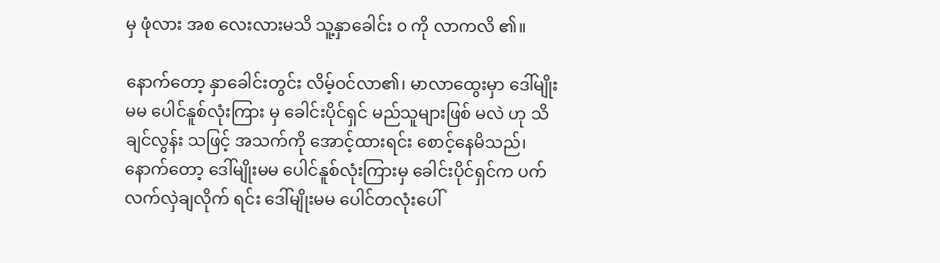မှ ဖုံလား အစ လေးလားမသိ သူ့နှာခေါင်း ၀ ကို လာကလိ ၏။

နောက်တော့ နှာခေါင်းတွင်း လိမ့်ဝင်လာ၏၊ မာလာထွေးမှာ ဒေါ်မျိုးမမ ပေါင်နူစ်လုံးကြား မှ ခေါင်းပိုင်ရှင် မည်သူများဖြစ် မလဲ ဟု သိချင်လွန်း သဖြင့် အသက်ကို အောင့်ထားရင်း စောင့်နေမိသည်၊ နောက်တော့ ဒေါ်မျိုးမမ ပေါင်နူစ်လုံးကြားမှ ခေါင်းပိုင်ရှင်က ပက်လက်လှဲချလိုက် ရင်း ဒေါ်မျိုးမမ ပေါင်တလုံးပေါ်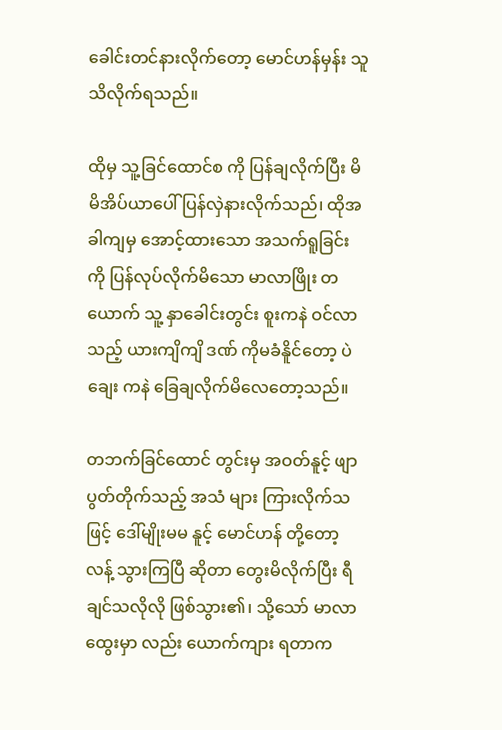ခေါင်းတင်နားလိုက်တော့ မောင်ဟန်မှန်း သူသိလိုက်ရသည်။

ထိုမှ သူ့ခြင်ထောင်စ ကို ပြန်ချလိုက်ပြီး မိမိအိပ်ယာပေါ် ပြန်လှဲနားလိုက်သည်၊ ထိုအခါကျမှ အောင့်ထားသော အသက်ရူခြင်း ကို ပြန်လုပ်လိုက်မိသော မာလာဖြိုး တယောက် သူ့ နှာခေါင်းတွင်း စူးကနဲ ဝင်လာသည့် ယားကျိကျိ ဒဏ် ကိုမခံနိူင်တော့ ပဲ ချေး ကနဲ ခြေချလိုက်မိလေတော့သည်။

တဘက်ခြင်ထောင် တွင်းမှ အဝတ်နူင့် ဖျာပွတ်တိုက်သည့် အသံ များ ကြားလိုက်သဖြင့် ဒေါ်မျိုးမမ နူင့် မောင်ဟန် တို့တော့ လန့် သွားကြပြီ ဆိုတာ တွေးမိလိုက်ပြီး ရီချင်သလိုလို ဖြစ်သွား၏၊ သို့သော် မာလာထွေးမှာ လည်း ယောက်ကျား ရတာက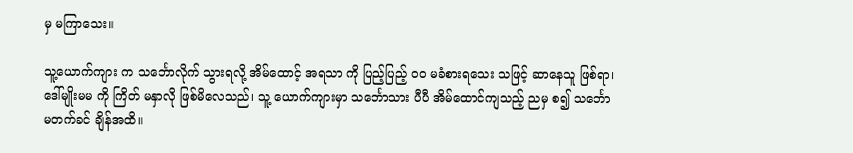မှ မကြာသေး။

သူ့ယောက်ကျား က သင်္ဘောလိုက် သွားရလို့ အိမ်ထောင့် အရသာ ကို ပြည့်ပြည့် ၀၀ မခံစားရသေး သဖြင့် ဆာနေသူ ဖြစ်ရာ၊ ဒေါ်မျိုးမမ ကို ကြိတ် မနှာလို ဖြစ်မိလေသည်၊ သူ့ ယောက်ကျားမှာ သင်္ဘောသား ပီပီ အိမ်ထောင်ကျသည့် ညမှ စ၍ သင်္ဘော မတက်ခင် ချိန်အထိ။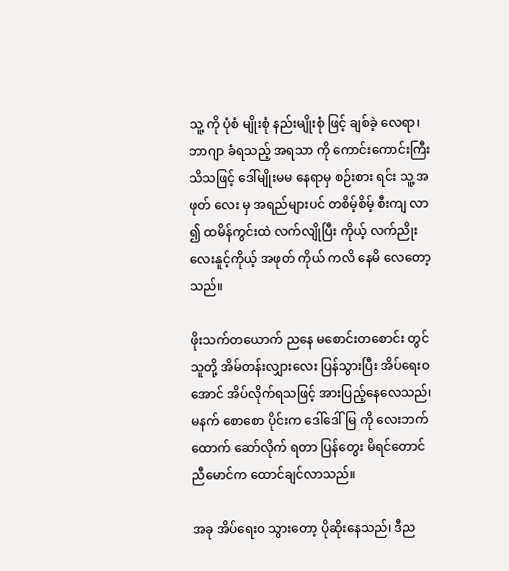သူ့ ကို ပုံစံ မျိုးစုံ နည်းမျိုးစုံ ဖြင့် ချစ်ခဲ့ လေရာ၊ ဘာဂျာ ခံရသည့် အရသာ ကို ကောင်းကောင်းကြီး သိသဖြင့် ဒေါ်မျိုးမမ နေရာမှ စဉ်းစား ရင်း သူ့ အဖုတ် လေး မှ အရည်များပင် တစိမ့်စိမ့် စီးကျ လာ ၍ ထမိန်ကွင်းထဲ လက်လျိုပြီး ကိုယ့် လက်ညိုးလေးနူင့်ကိုယ့် အဖုတ် ကိုယ် ကလိ နေမိ လေတော့သည်။

ဖိုးသက်တယောက် ညနေ မစောင်းတစောင်း တွင် သူတို့ အိမ်တန်းလျှားလေး ပြန်သွားပြီး အိပ်ရေးဝအောင် အိပ်လိုက်ရသဖြင့် အားပြည့်နေလေသည်၊ မနက် စောစော ပိုင်းက ဒေါ်ဒေါ်မြ ကို လေးဘက်ထောက် ဆော်လိုက် ရတာ ပြန်တွေး မိရင်တောင် ညီမောင်က ထောင်ချင်လာသည်။

အခု အိပ်ရေး၀ သွားတော့ ပိုဆိုးနေသည်၊ ဒီည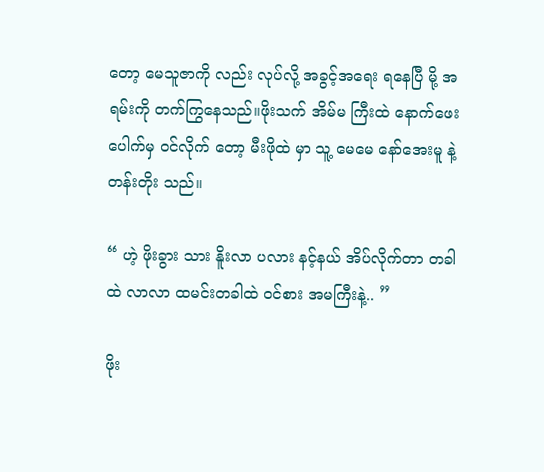တော့ မေသူဇာကို လည်း လုပ်လို့ အခွင့်အရေး ရနေပြီ မို့ အရမ်းကို တက်ကြွနေသည်။ဖိုးသက် အိမ်မ ကြီးထဲ နောက်ဖေးပေါက်မှ ဝင်လိုက် တော့ မီးဖိုထဲ မှာ သူ့ မေမေ နော်အေးမူ နဲ့ တန်းတိုး သည်။

“ ဟဲ့ ဖိုးခွား သား နိူးလာ ပလား နင့်နယ် အိပ်လိုက်တာ တခါထဲ လာလာ ထမင်းတခါထဲ ဝင်စား အမကြီးနဲ့.. ”

ဖိုး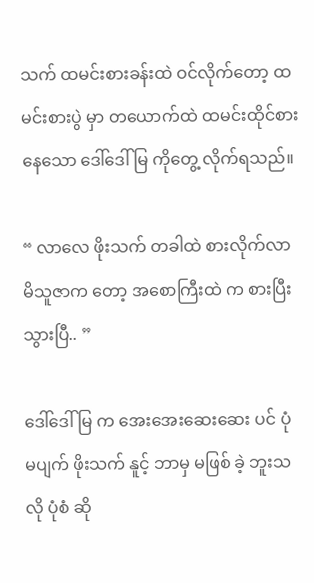သက် ထမင်းစားခန်းထဲ ဝင်လိုက်တော့ ထမင်းစားပွဲ မှာ တယောက်ထဲ ထမင်းထိုင်စားနေသော ဒေါ်ဒေါ်မြ ကိုတွေ့ လိုက်ရသည်။

“ လာလေ ဖိုးသက် တခါထဲ စားလိုက်လာ မိသူဇာက တော့ အစောကြီးထဲ က စားပြီး သွားပြီ.. ”

ဒေါ်ဒေါ်မြ က အေးအေးဆေးဆေး ပင် ပုံ မပျက် ဖိုးသက် နူင့် ဘာမှ မဖြစ် ခဲ့ ဘူးသလို ပုံစံ ဆို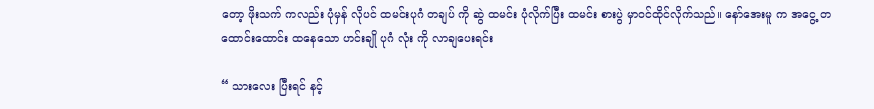တော့ ဖိုးသက် ကလည်း ပုံမှန် လိုပင် ထမင်းပုဂံ တချပ် ကို ဆွဲ ထမင်း ပုံလိုက်ပြီး ထမင်း စားပွဲ မှာဝင်ထိုင်လိုက်သည်။ နော်အေးမူ က အငွေ့ တထောင်းထောင်း ထနေသော ဟင်းချို ပုဂံ လုံး ကို လာချပေးရင်း

“ သားလေး ပြီးရင် နင့်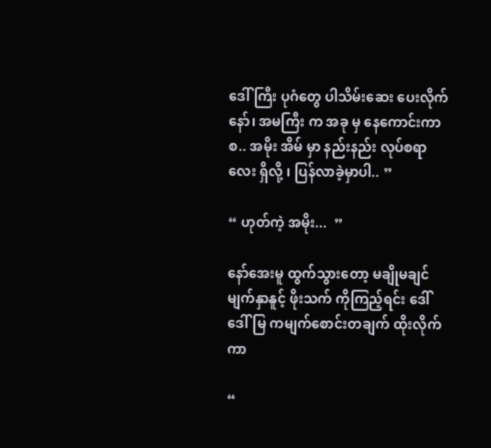ဒေါ် ကြီး ပုဂံတွေ ပါသိမ်းဆေး ပေးလိုက်နော်၊ အမကြီး က အခု မှ နေကောင်းကာစ.. အမိုး အိမ် မှာ နည်းနည်း လုပ်စရာ လေး ရှိလို့ ၊ ပြန်လာခဲ့မှာပါ.. ”

“ ဟုတ်ကဲ့ အမိုး...  ”

နော်အေးမူ ထွက်သွားတော့ မချိုမချင် မျက်နှာနူင့် ဖိုးသက် ကိုကြည့်ရင်း ဒေါ်ဒေါ်မြ ကမျက်စောင်းတချက် ထိုးလိုက်ကာ

“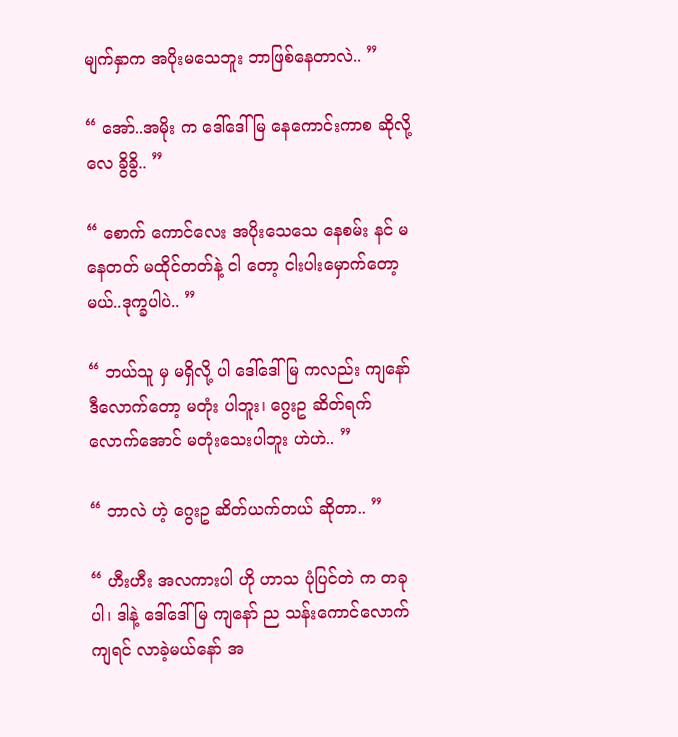မျက်နှာက အပိုးမသေဘူး ဘာဖြစ်နေတာလဲ.. ”

“ အော်..အမိုး က ဒေါ်ဒေါ်မြ နေကောင်းကာစ ဆိုလို့လေ ခွိခွိ.. ”

“ စောက် ကောင်လေး အပိုးသေသေ နေစမ်း နင် မနေတတ် မထိုင်တတ်နဲ့ ငါ တော့ ငါးပါးမှောက်တော့မယ်..ဒုက္ခပါပဲ.. ”

“ ဘယ်သူ မှ မရှိလို့ ပါ ဒေါ်ဒေါ် မြ ကလည်း ကျနော် ဒီလောက်တော့ မတုံး ပါဘူး၊ ဂွေးဥ ဆိတ်ရက်လောက်အောင် မတုံးသေးပါဘူး ဟဲဟဲ.. ”

“ ဘာလဲ ဟဲ့ ဂွေးဥ ဆိတ်ယက်တယ် ဆိုတာ.. ”

“ ဟီးဟီး အလကားပါ ဟို ဟာသ ပုံပြင်တဲ က တခုပါ၊ ဒါနဲ့ ဒေါ်ဒေါ်မြ ကျနော် ည သန်းကောင်လောက်ကျရင် လာခဲ့မယ်နော် အ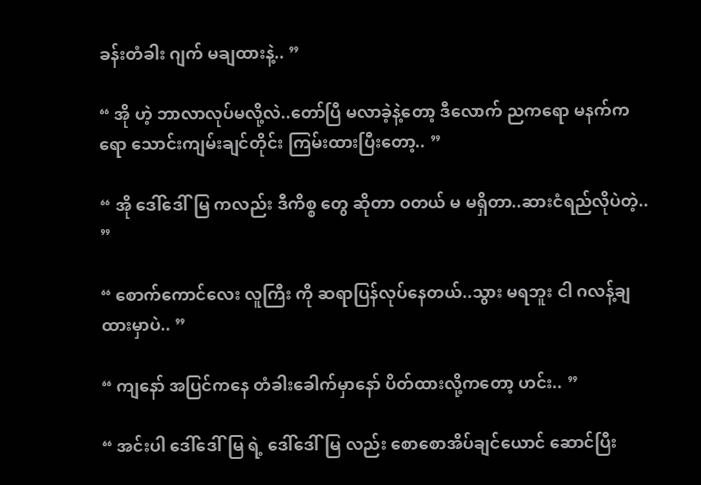ခန်းတံခါး ဂျက် မချထားနဲ့.. ”

“ အို ဟဲ့ ဘာလာလုပ်မလို့လဲ..တော်ပြီ မလာခဲ့နဲ့တော့ ဒီလောက် ညကရော မနက်ကရော သောင်းကျမ်းချင်တိုင်း ကြမ်းထားပြီးတော့.. ”

“ အို ဒေါ်ဒေါ်မြ ကလည်း ဒီကိစ္စ တွေ ဆိုတာ ဝတယ် မ မရှိတာ..ဆားငံရည်လိုပဲတဲ့.. ”

“ စောက်ကောင်လေး လူကြီး ကို ဆရာပြန်လုပ်နေတယ်..သွား မရဘူး ငါ ဂလန့်ချထားမှာပဲ.. ”

“ ကျနော် အပြင်ကနေ တံခါးခေါက်မှာနော် ပိတ်ထားလို့ကတော့ ဟင်း.. ”

“ အင်းပါ ဒေါ်ဒေါ်မြ ရဲ့ ဒေါ်ဒေါ်မြ လည်း စောစောအိပ်ချင်ယောင် ဆောင်ပြီး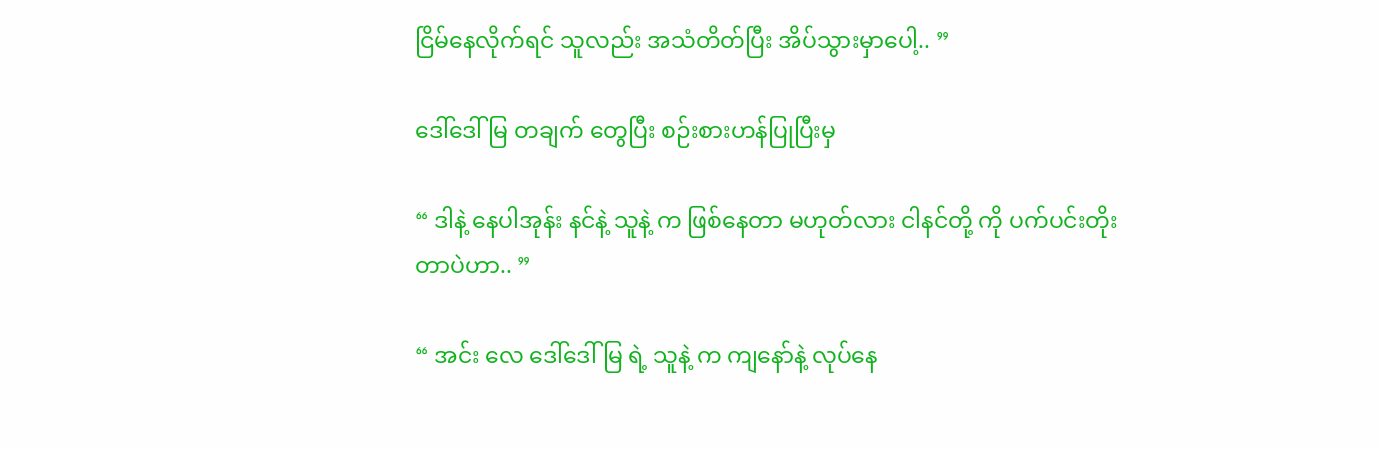ငြိမ်နေလိုက်ရင် သူလည်း အသံတိတ်ပြီး အိပ်သွားမှာပေါ့.. ”

ဒေါ်ဒေါ်မြ တချက် တွေပြီး စဉ်းစားဟန်ပြုပြီးမှ

“ ဒါနဲ့ နေပါအုန်း နင်နဲ့ သူနဲ့ က ဖြစ်နေတာ မဟုတ်လား ငါနင်တို့ ကို ပက်ပင်းတိုးတာပဲဟာ.. ”

“ အင်း လေ ဒေါ်ဒေါ်မြ ရဲ့ သူနဲ့ က ကျနော်နဲ့ လုပ်နေ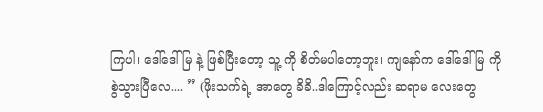ကြပါ၊ ဒေါ်ဒေါ်မြ နဲ့ ဖြစ်ပြီးတော့ သူ့ ကို စိတ်မပါတော့ဘူး၊ ကျနော်က ဒေါ်ဒေါ်မြ ကို စွဲသွားပြီလေ.... ” (ဖိုးသက်ရဲ့ အာတွေ ခိခိ..ဒါကြောင့်လည်း ဆရာမ လေးတွေ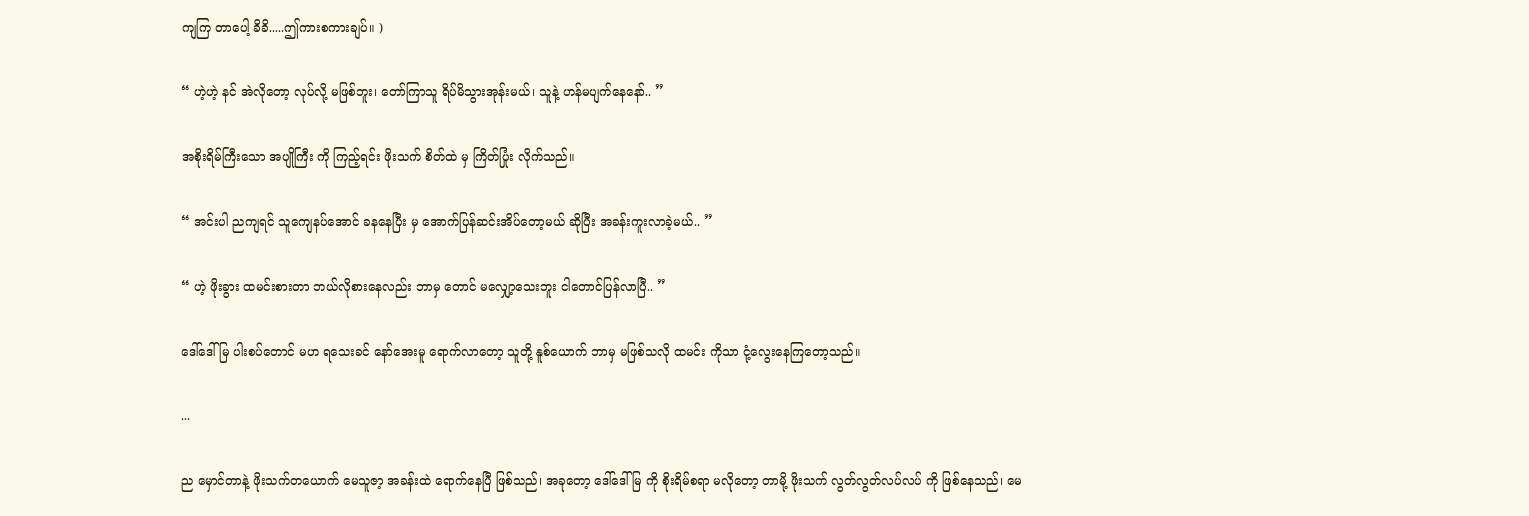ကျကြ တာပေါ့ ခိခိ.....ဤကားစကားချပ်။ )

“ ဟဲ့ဟဲ့ နင် အဲလိုတော့ လုပ်လို့ မဖြစ်ဘူး၊ တော်ကြာသူ ရိပ်မိသွားအုန်းမယ်၊ သူနဲ့ ဟန်မပျက်နေနော်.. ”

အစိုးရိမ်ကြီးသော အပျိုကြီး ကို ကြည့်ရင်း ဖိုးသက် စိတ်ထဲ မှ ကြိတ်ပြုံး လိုက်သည်။

“ အင်းပါ ညကျရင် သူကျေနပ်အောင် ခနနေပြီး မှ အောက်ပြန်ဆင်းအိပ်တော့မယ် ဆိုပြီး အခန်းကူးလာခဲ့မယ်.. ”

“ ဟဲ့ ဖိုးခွား ထမင်းစားတာ ဘယ်လိုစားနေလည်း ဘာမှ တောင် မလျှော့သေးဘူး ငါတောင်ပြန်လာပြီ.. ”

ဒေါ်ဒေါ်မြ ပါးစပ်တောင် မဟ ရသေးခင် နော်အေးမူ ရောက်လာတော့ သူတို့ နူစ်ယောက် ဘာမှ မဖြစ်သလို ထမင်း ကိုသာ ငုံ့လွေးနေကြတော့သည်။

...

ည မှောင်တာနဲ့ ဖိုးသက်တယောက် မေသူဇာ့ အခန်းထဲ ရောက်နေပြီ ဖြစ်သည်၊ အခုတော့ ဒေါ်ဒေါ်မြ ကို စိုးရိမ်စရာ မလိုတော့ တာမို့ ဖိုးသက် လွတ်လွတ်လပ်လပ် ကို ဖြစ်နေသည်၊ မေ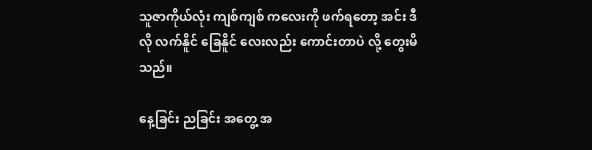သူဇာကိုယ်လုံး ကျစ်ကျစ် ကလေးကို ဖက်ရတော့ အင်း ဒီလို လက်နိူင် ခြေနိူင် လေးလည်း ကောင်းတာပဲ လို့ တွေးမိသည်။

နေ့ခြင်း ညခြင်း အတွေ့ အ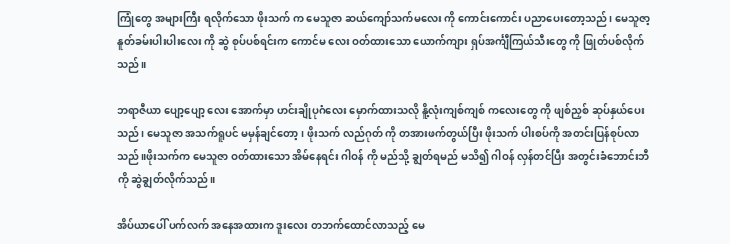ကြုံတွေ အများကြီး ရလိုက်သော ဖိုးသက် က မေသူဇာ ဆယ်ကျော်သက်မလေး ကို ကောင်းကောင်း ပညာပေးတော့သည်၊ မေသူဇာ့ နူတ်ခမ်းပါးပါးလေး ကို ဆွဲ စုပ်ပစ်ရင်းက ကောင်မ လေး ဝတ်ထားသော ယောက်ကျား ရှပ်အင်္ကျီကြယ်သီးတွေ ကို ဖြုတ်ပစ်လိုက်သည်။

ဘရာဇီယာ ပျော့ပျော့ လေး အောက်မှာ ဟင်းချိုပုဂံလေး မှောက်ထားသလို နိူ့လုံးကျစ်ကျစ် ကလေးတွေ ကို ဖျစ်ညှစ် ဆုပ်နှယ်ပေး သည်၊ မေသူဇာ အသက်ရူပင် မမှန်ချင်တော့၊ ဖိုးသက် လည်ဂုတ် ကို တအားဖက်တွယ်ပြီး ဖိုးသက် ပါးစပ်ကို အတင်းပြန်စုပ်လာသည်။ဖိုးသက်က မေသူဇာ ဝတ်ထားသော အိမ်နေရင်း ဂါဝန် ကို မည်သို့ ချွတ်ရမည် မသိ၍ ဂါဝန် လှန်တင်ပြီး အတွင်းခံဘောင်းဘီ ကို ဆွဲချွတ်လိုက်သည်။

အိပ်ယာပေါ် ပက်လက် အနေအထားက ဒူးလေး တဘက်ထောင်လာသည့် မေ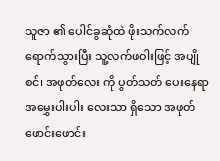သူဇာ ၏ ပေါင်ခွဆုံထဲ ဖိုးသက်လက် ရောက်သွားပြီး သူ့လက်ဖဝါးဖြင့် အပျို စင်၊ အဖုတ်လေး ကို ပွတ်သတ် ပေးနေရာ အမွှေးပါးပါး လေးသာ ရှိသော အဖုတ်ဖောင်းဖောင်း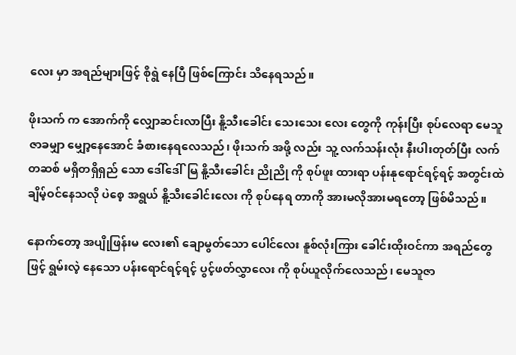လေး မှာ အရည်များဖြင့် စိုရွဲ နေပြီ ဖြစ်ကြောင်း သိနေရသည်။

ဖိုးသက် က အောက်ကို လျှောဆင်းလာပြီး နိူ့သီးခေါင်း သေးသေး လေး တွေကို ကုန်းပြီး စုပ်လေရာ မေသူဇာခမျှာ မျှော့နေအောင် ခံစားနေရလေသည်၊ ဖိုးသက် အဖို့ လည်း သူ့ လက်သန်းလုံး နီးပါးတုတ်ပြီး လက်တဆစ် မရှိတရှိရှည် သော ဒေါ်ဒေါ်မြ နိူ့သီးခေါင်း ညိုညို ကို စုပ်ဖူး ထားရာ ပန်းနုရောင်ရင့်ရင့် အတွင်းထဲ ချိမ့်ဝင်နေသလို ပဲစေ့ အရွယ် နိူ့သီးခေါင်းလေး ကို စုပ်နေရ တာကို အားမလိုအားမရတော့ ဖြစ်မိသည်။

နောက်တော့ အပျိုဖြန်းမ လေး၏ ချောမွတ်သော ပေါင်လေး နူစ်လုံးကြား ခေါင်းထိုးဝင်ကာ အရည်တွေဖြင့် ရွမ်းလဲ့ နေသော ပန်းရောင်ရင့်ရင့် ပွင့်ဖတ်လွှာလေး ကို စုပ်ယူလိုက်လေသည်၊ မေသူဇာ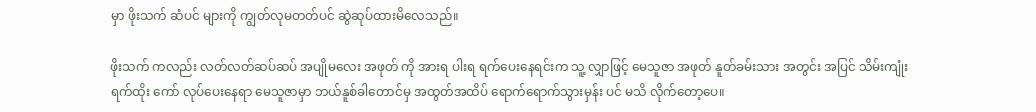မှာ ဖိုးသက် ဆံပင် များကို ကျွတ်လုမတတ်ပင် ဆွဲဆုပ်ထားမိလေသည်။

ဖိုးသက် ကလည်း လတ်လတ်ဆပ်ဆပ် အပျိုမလေး အဖုတ် ကို အားရ ပါးရ ရက်ပေးနေရင်းက သူ့ လျှာဖြင့် မေသူဇာ အဖုတ် နူတ်ခမ်းသား အတွင်း အပြင် သိမ်းကျုံး ရက်ထိုး ကော် လုပ်ပေးနေရာ မေသူဇာမှာ ဘယ်နူစ်ခါတောင်မှ အထွတ်အထိပ် ရောက်ရောက်သွားမှန်း ပင် မသိ လိုက်တော့ပေ။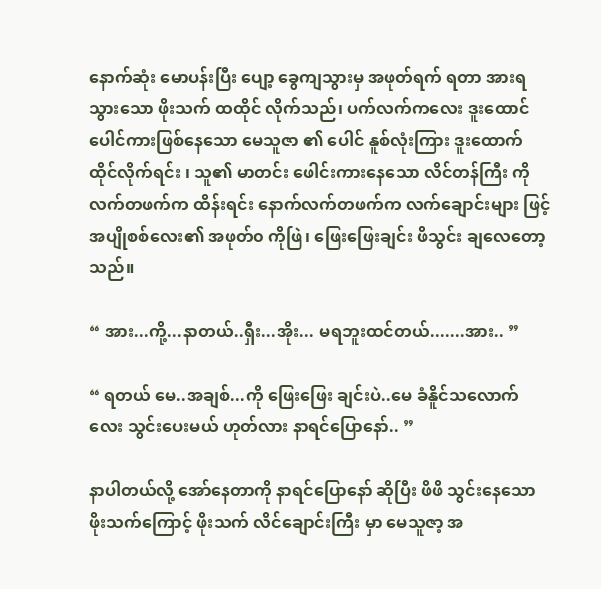နောက်ဆုံး မောပန်းပြီး ပျော့ ခွေကျသွားမှ အဖုတ်ရက် ရတာ အားရသွားသော ဖိုးသက် ထထိုင် လိုက်သည်၊ ပက်လက်ကလေး ဒူးထောင် ပေါင်ကားဖြစ်နေသော မေသူဇာ ၏ ပေါင် နူစ်လုံးကြား ဒူးထောက်ထိုင်လိုက်ရင်း ၊ သူ၏ မာတင်း ဖေါင်းကားနေသော လိင်တန်ကြီး ကို လက်တဖက်က ထိန်းရင်း နောက်လက်တဖက်က လက်ချောင်းများ ဖြင့် အပျိုစစ်လေး၏ အဖုတ်၀ ကိုဖြဲ၊ ဖြေးဖြေးချင်း ဖိသွင်း ချလေတော့သည်။

“ အား...ကို့...နာတယ်..ရှီး...အိုး... မရဘူးထင်တယ်.......အား.. ”

“ ရတယ် မေ..အချစ်...ကို ဖြေးဖြေး ချင်းပဲ..မေ ခံနိူင်သလောက်လေး သွင်းပေးမယ် ဟုတ်လား နာရင်ပြောနော်.. ”

နာပါတယ်လို့ အော်နေတာကို နာရင်ပြောနော် ဆိုပြီး ဖိဖိ သွင်းနေသော ဖိုးသက်ကြောင့် ဖိုးသက် လိင်ချောင်းကြီး မှာ မေသူဇာ့ အ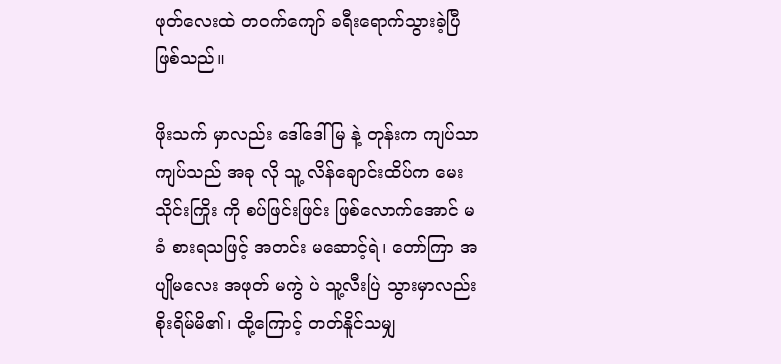ဖုတ်လေးထဲ တဝက်ကျော် ခရီးရောက်သွားခဲ့ပြီ ဖြစ်သည်။

ဖိုးသက် မှာလည်း ဒေါ်ဒေါ်မြ နဲ့ တုန်းက ကျပ်သာကျပ်သည် အခု လို သူ့ လိန်ချောင်းထိပ်က မေးသိုင်းကြိုး ကို စပ်ဖြင်းဖြင်း ဖြစ်လောက်အောင် မခံ စားရသဖြင့် အတင်း မဆောင့်ရဲ၊ တော်ကြာ အပျိုမလေး အဖုတ် မကွဲ ပဲ သူ့လီးပြဲ သွားမှာလည်း စိုးရိမ်မိ၏၊ ထို့ကြောင့် တတ်နိူင်သမျှ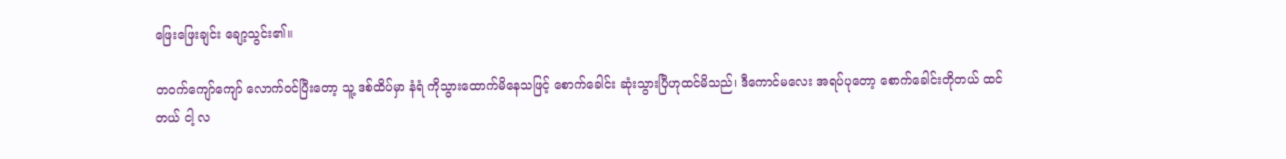ဖြေးဖြေးချင်း ချော့သွင်း၏။

တဝက်ကျော်ကျော် လောက်ဝင်ပြီးတော့ သူ့ ဒစ်ထိပ်မှာ နံရံ ကိုသွားထောက်မိနေသဖြင့် စောက်ခေါင်း ဆုံးသွားပြီဟုထင်မိသည်၊ ဒီကောင်မလေး အရပ်ပုတော့ စောက်ခေါင်းတိုတယ် ထင်တယ် ငါ့ လ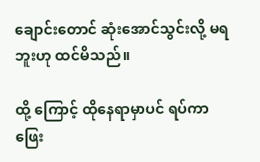ချောင်းတောင် ဆုံးအောင်သွင်းလို့ မရဘူးဟု ထင်မိသည်။

ထို့ ကြောင့် ထိုနေရာမှာပင် ရပ်ကာ ဖြေး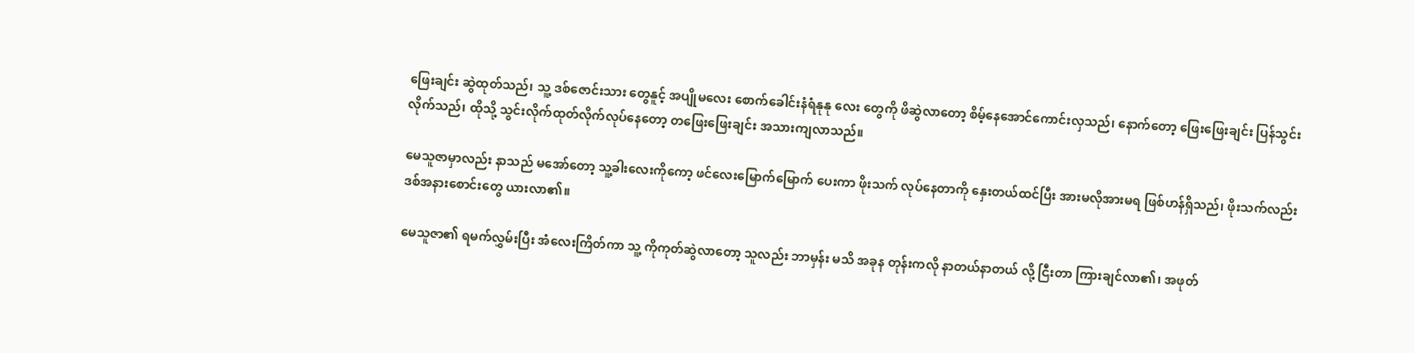ဖြေးချင်း ဆွဲထုတ်သည်၊ သူ့ ဒစ်ဇောင်းသား တွေနူင့် အပျိုမလေး စောက်ခေါင်းနံရံနုနု လေး တွေကို ဖိဆွဲလာတော့ စိမ့်နေအောင်ကောင်းလှသည်၊ နောက်တော့ ဖြေးဖြေးချင်း ပြန်သွင်းလိုက်သည်၊ ထိုသို့ သွင်းလိုက်ထုတ်လိုက်လုပ်နေတော့ တဖြေးဖြေးချင်း အသားကျလာသည်။

မေသူဇာမှာလည်း နာသည် မအော်တော့ သူ့ခါးလေးကိုကော့ ဖင်လေးမြောက်မြောက် ပေးကာ ဖိုးသက် လုပ်နေတာကို နှေးတယ်ထင်ပြီး အားမလိုအားမရ ဖြစ်ဟန်ရှိသည်၊ ဖိုးသက်လည်း ဒစ်အနားစောင်းတွေ ယားလာ၏။

မေသူဇာ၏ ရမက်လွှမ်းပြီး အံလေးကြိတ်ကာ သူ့ ကိုကုတ်ဆွဲလာတော့ သူလည်း ဘာမှန်း မသိ အခုန တုန်းကလို နာတယ်နာတယ် လို့ ငြီးတာ ကြားချင်လာ၏၊ အဖုတ်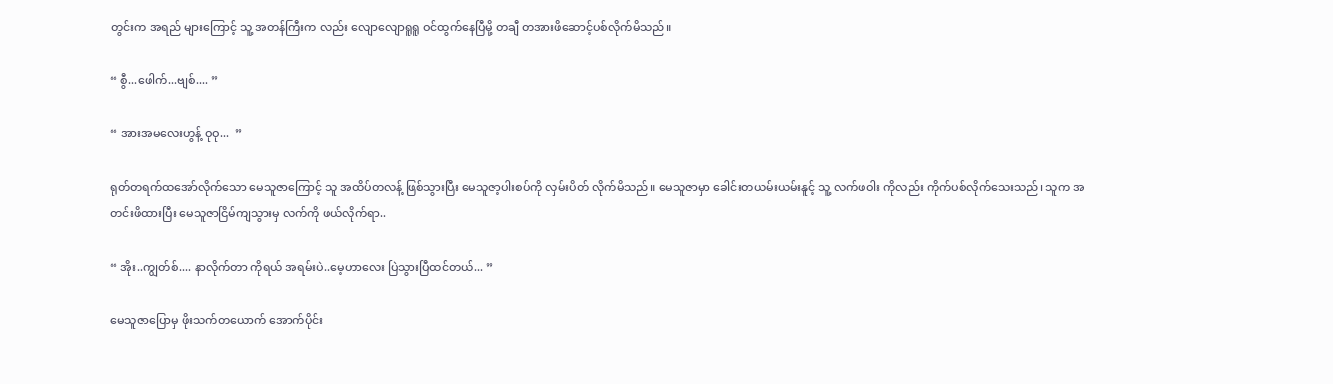တွင်းက အရည် များကြောင့် သူ့ အတန်ကြီးက လည်း လျောလျောရူရူ ဝင်ထွက်နေပြီမို့ တချီ တအားဖိဆောင့်ပစ်လိုက်မိသည်။

“ စွီ...ဖေါက်...ဗျစ်.... ”

“ အားအမလေးဟွန့် ဝုဝု...  ”

ရုတ်တရက်ထအော်လိုက်သော မေသူဇာကြောင့် သူ အထိပ်တလန့် ဖြစ်သွားပြီး မေသူဇာ့ပါးစပ်ကို လှမ်းပိတ် လိုက်မိသည်။ မေသူဇာမှာ ခေါင်းတယမ်းယမ်းနူင့် သူ့ လက်ဖဝါး ကိုလည်း ကိုက်ပစ်လိုက်သေးသည်၊ သူက အတင်းဖိထားပြီး မေသူဇာငြိမ်ကျသွားမှ လက်ကို ဖယ်လိုက်ရာ..

“ အိုး..ကျွတ်စ်.... နာလိုက်တာ ကိုရယ် အရမ်းပဲ..မေ့ဟာလေး ပြဲသွားပြီထင်တယ်... ”

မေသူဇာပြောမှ ဖိုးသက်တယောက် အောက်ပိုင်း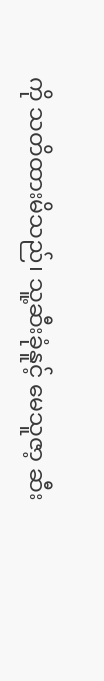ကို သတိထားမိသည်၊ သူ့ဆီးခုံနူင့် မေသူဇာ့ ဆီး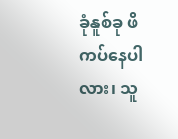ခုံနူစ်ခု ဖိကပ်နေပါလား၊ သူ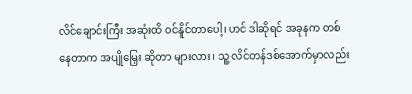လိင်ချောင်းကြီး အဆုံးထိ ဝင်နိူင်တာပေါ့၊ ဟင် ဒါဆိုရင် အခုနက တစ်နေတာက အပျိုမြှေး ဆိုတာ များလား၊ သူ့ လိင်တန်ဒစ်အောက်မှာလည်း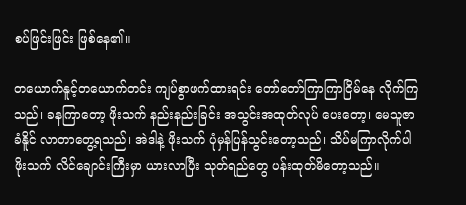စပ်ဖြင်းဖြင်း ဖြစ်နေ၏။

တယောက်နူင့်တယောက်တင်း ကျပ်စွာဖက်ထားရင်း တော်တော်ကြာကြာငြိမ်နေ လိုက်ကြသည်၊ ခနကြာတော့ ဖိုးသက် နည်းနည်းခြင်း အသွင်းအထုတ်လုပ် ပေးတော့၊ မေသူဇာ ခံနိူင် လာတာတွေ့ရသည်၊ အဲဒါနဲ့ ဖိုးသက် ပုံမှန်ပြန်သွင်းတော့သည်၊ သိပ်မကြာလိုက်ပါ ဖိုးသက် လိင်ချောင်းကြီးမှာ ယားလာပြီး သုတ်ရည်တွေ ပန်းထုတ်မိတော့သည်။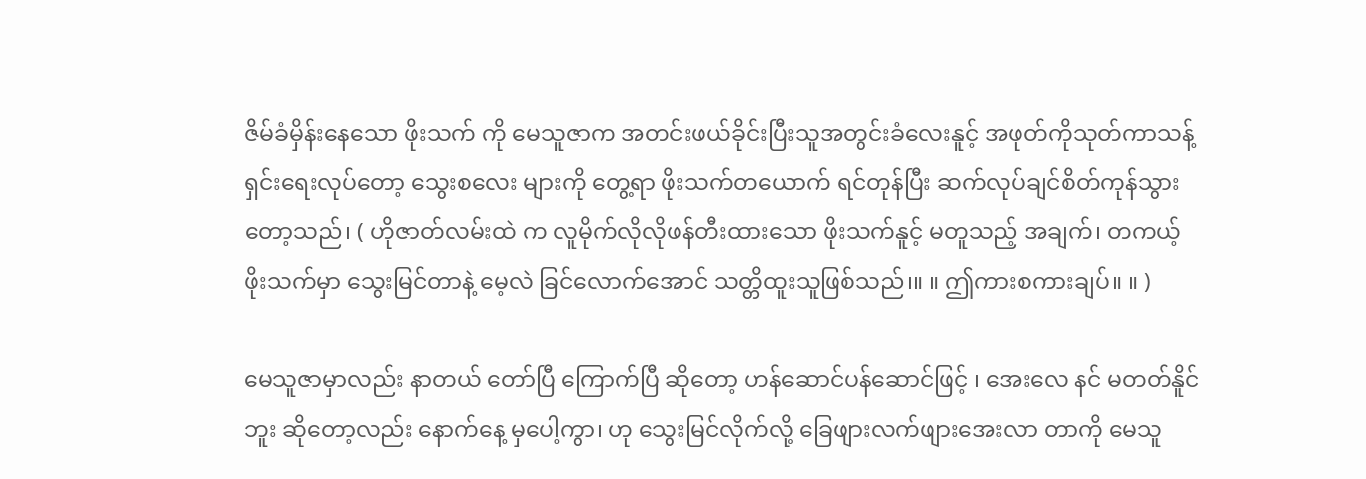ဇိမ်ခံမှိန်းနေသော ဖိုးသက် ကို မေသူဇာက အတင်းဖယ်ခိုင်းပြီးသူအတွင်းခံလေးနူင့် အဖုတ်ကိုသုတ်ကာသန့်ရှင်းရေးလုပ်တော့ သွေးစလေး များကို တွေ့ရာ ဖိုးသက်တယောက် ရင်တုန်ပြီး ဆက်လုပ်ချင်စိတ်ကုန်သွားတော့သည်၊ ( ဟိုဇာတ်လမ်းထဲ က လူမိုက်လိုလိုဖန်တီးထားသော ဖိုးသက်နူင့် မတူသည့် အချက်၊ တကယ့် ဖိုးသက်မှာ သွေးမြင်တာနဲ့ မေ့လဲ ခြင်လောက်အောင် သတ္တိထူးသူဖြစ်သည်၊။ ။ ဤကားစကားချပ်။ ။ )

မေသူဇာမှာလည်း နာတယ် တော်ပြီ ကြောက်ပြီ ဆိုတော့ ဟန်ဆောင်ပန်ဆောင်ဖြင့် ၊ အေးလေ နင် မတတ်နိူင်ဘူး ဆိုတော့လည်း နောက်နေ့ မှပေါ့ကွာ၊ ဟု သွေးမြင်လိုက်လို့ ခြေဖျားလက်ဖျားအေးလာ တာကို မေသူ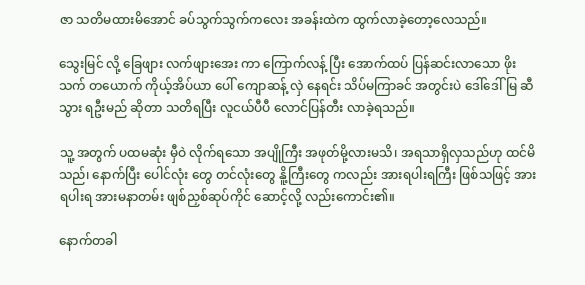ဇာ သတိမထားမိအောင် ခပ်သွက်သွက်ကလေး အခန်းထဲက ထွက်လာခဲ့တော့လေသည်။

သွေးမြင် လို့ ခြေဖျား လက်ဖျားအေး ကာ ကြောက်လန့် ပြီး အောက်ထပ် ပြန်ဆင်းလာသော ဖိုးသက် တယောက် ကိုယ့်အိပ်ယာ ပေါ် ကျောဆန့် လှဲ နေရင်း သိပ်မကြာခင် အတွင်းပဲ ဒေါ်ဒေါ်မြ ဆီသွား ရဦးမည် ဆိုတာ သတိရပြီး လူငယ်ပီပီ လောင်ပြန်တီး လာခဲ့ရသည်။

သူ့ အတွက် ပထမဆုံး မှီဝဲ လိုက်ရသော အပျိုကြီး အဖုတ်မို့လားမသိ၊ အရသာရှိလှသည်ဟု ထင်မိသည်၊ နောက်ပြီး ပေါင်လုံး တွေ တင်လုံးတွေ နိူ့ကြီးတွေ ကလည်း အားရပါးရကြီး ဖြစ်သဖြင့် အားရပါးရ အားမနာတမ်း ဖျစ်ညှစ်ဆုပ်ကိုင် ဆောင့်လို့ လည်းကောင်း၏။

နောက်တခါ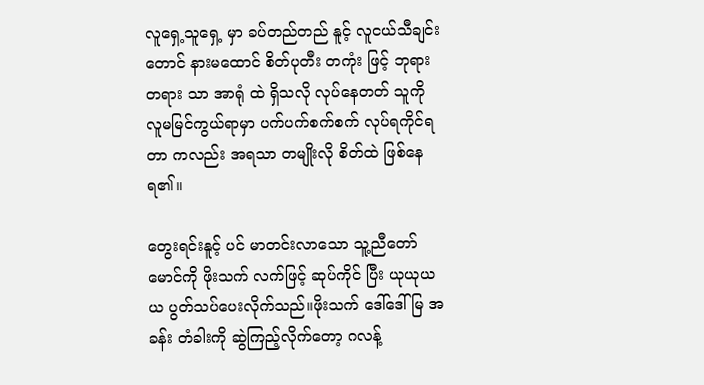လူရှေ့သူရှေ့ မှာ ခပ်တည်တည် နူင့် လူငယ်သီချင်းတောင် နားမထောင် စိတ်ပုတီး တကုံး ဖြင့် ဘုရားတရား သာ အာရုံ ထဲ ရှိသလို လုပ်နေတတ် သူကို လူမမြင်ကွယ်ရာမှာ ပက်ပက်စက်စက် လုပ်ရကိုင်ရတာ ကလည်း အရသာ တမျိုးလို စိတ်ထဲ ဖြစ်နေရ၏။

တွေးရင်းနူင့် ပင် မာတင်းလာသော သူ့ညီတော်မောင်ကို ဖိုးသက် လက်ဖြင့် ဆုပ်ကိုင် ပြီး ယုယုယယ ပွတ်သပ်ပေးလိုက်သည်။ဖိုးသက် ဒေါ်ဒေါ်မြ အခန်း တံခါးကို ဆွဲကြည့်လိုက်တော့ ဂလန့်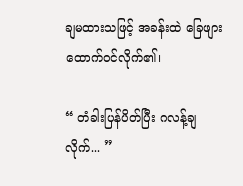ချမထားသဖြင့် အခန်းထဲ ခြေဖျားထောက်ဝင်လိုက်၏၊

“ တံခါးပြန်ပိတ်ပြီး ဂလန့်ချလိုက်... ”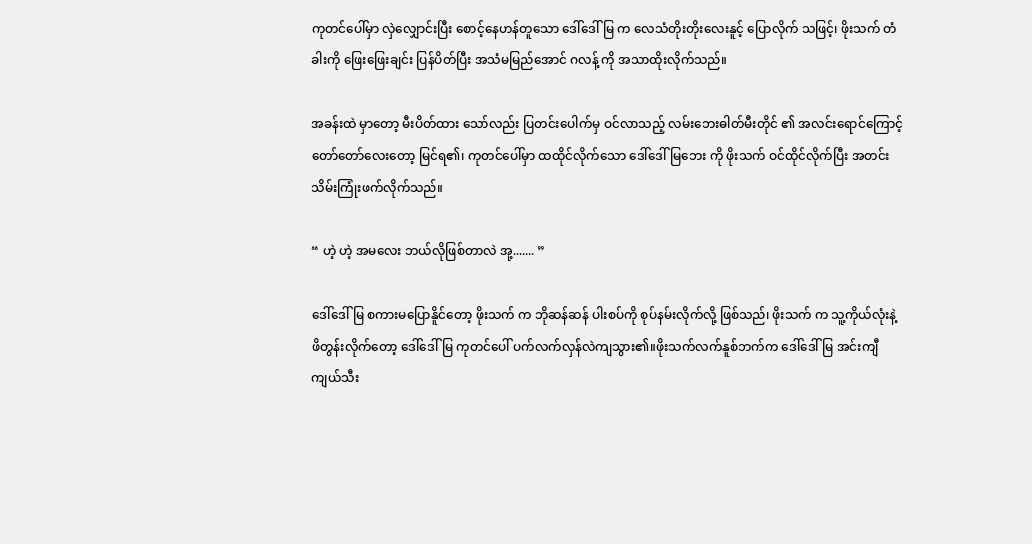ကုတင်ပေါ်မှာ လှဲလျှောင်းပြီး စောင့်နေဟန်တူသော ဒေါ်ဒေါ်မြ က လေသံတိုးတိုးလေးနူင့် ပြောလိုက် သဖြင့်၊ ဖိုးသက် တံခါးကို ဖြေးဖြေးချင်း ပြန်ပိတ်ပြီး အသံမမြည်အောင် ဂလန့် ကို အသာထိုးလိုက်သည်။

အခန်းထဲ မှာတော့ မီးပိတ်ထား သော်လည်း ပြတင်းပေါက်မှ ဝင်လာသည့် လမ်းဘေးဓါတ်မီးတိုင် ၏ အလင်းရောင်ကြောင့် တော်တော်လေးတော့ မြင်ရ၏၊ ကုတင်ပေါ်မှာ ထထိုင်လိုက်သော ဒေါ်ဒေါ်မြဘေး ကို ဖိုးသက် ဝင်ထိုင်လိုက်ပြီး အတင်းသိမ်းကြုံးဖက်လိုက်သည်။

“ ဟဲ့ ဟဲ့ အမလေး ဘယ်လိုဖြစ်တာလဲ အု့....... ”

ဒေါ်ဒေါ်မြ စကားမပြောနိူင်တော့ ဖိုးသက် က ဘိုဆန်ဆန် ပါးစပ်ကို စုပ်နမ်းလိုက်လို့ ဖြစ်သည်၊ ဖိုးသက် က သူ့ကိုယ်လုံးနဲ့ ဖိတွန်းလိုက်တော့ ဒေါ်ဒေါ်မြ ကုတင်ပေါ် ပက်လက်လှန်လဲကျသွား၏။ဖိုးသက်လက်နူစ်ဘက်က ဒေါ်ဒေါ်မြ အင်းကျီကျယ်သီး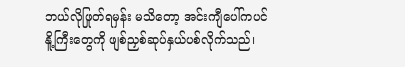ဘယ်လိုဖြုတ်ရမှန်း မသိတော့ အင်းကျီပေါ်ကပင် နိူ့ကြီးတွေကို ဖျစ်ညှစ်ဆုပ်နှယ်ပစ်လိုက်သည်၊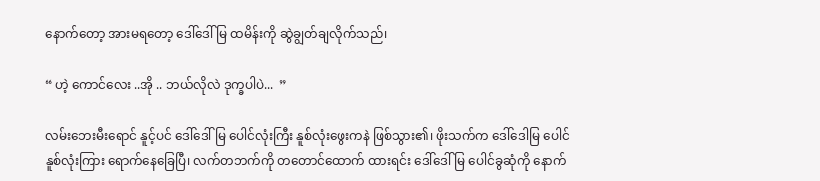နောက်တော့ အားမရတော့ ဒေါ်ဒေါ်မြ ထမိန်းကို ဆွဲချွတ်ချလိုက်သည်၊

“ ဟဲ့ ကောင်လေး ..အို .. ဘယ်လိုလဲ ဒုက္ခပါပဲ...  ”

လမ်းဘေးမီးရောင် နူင့်ပင် ဒေါ်ဒေါ်မြ ပေါင်လုံးကြီး နူစ်လုံးဖွေးကနဲ ဖြစ်သွား၏၊ ဖိုးသက်က ဒေါ်ဒေါမြ ပေါင်နူစ်လုံးကြား ရောက်နေခြေပြီ၊ လက်တဘက်ကို တတောင်ထောက် ထားရင်း ဒေါ်ဒေါ်မြ ပေါင်ခွဆုံကို နောက်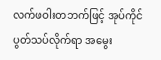လက်ဖဝါးတဘက်ဖြင့် အုပ်ကိုင် ပွတ်သပ်လိုက်ရာ အမွေး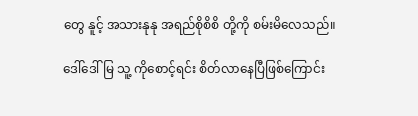တွေ နူင့် အသားနုနု အရည်စိုစိစိ တို့ကို စမ်းမိလေသည်။

ဒေါ်ဒေါ်မြ သူ့ ကိုစောင့်ရင်း စိတ်လာနေပြီဖြစ်ကြောင်း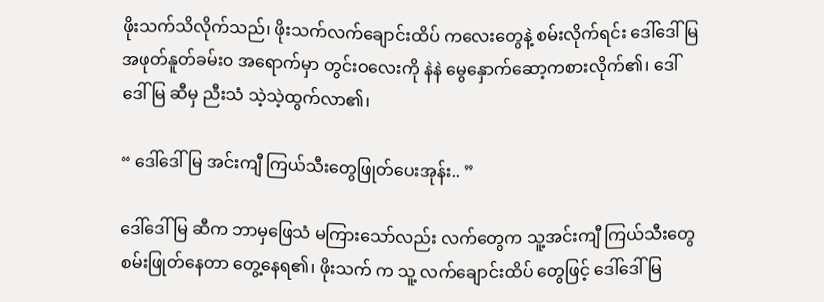ဖိုးသက်သိလိုက်သည်၊ ဖိုးသက်လက်ချောင်းထိပ် ကလေးတွေနဲ့ စမ်းလိုက်ရင်း ဒေါ်ဒေါ်မြ အဖုတ်နူတ်ခမ်း၀ အရောက်မှာ တွင်းဝလေးကို နဲနဲ မွေနှောက်ဆော့ကစားလိုက်၏၊ ဒေါ်ဒေါ်မြ ဆီမှ ညီးသံ သဲ့သဲ့ထွက်လာ၏၊

“ ဒေါ်ဒေါ်မြ အင်းကျီ ကြယ်သီးတွေဖြုတ်ပေးအုန်း.. ”

ဒေါ်ဒေါ်မြ ဆီက ဘာမှဖြေသံ မကြားသော်လည်း လက်တွေက သူ့အင်းကျီ ကြယ်သီးတွေ စမ်းဖြုတ်နေတာ တွေ့နေရ၏၊ ဖိုးသက် က သူ့ လက်ချောင်းထိပ် တွေဖြင့် ဒေါ်ဒေါ်မြ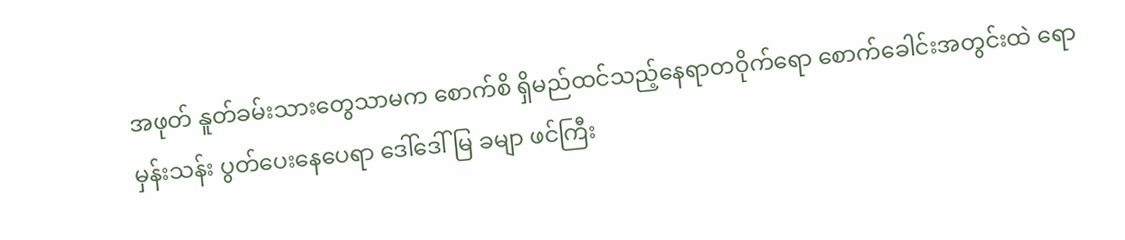အဖုတ် နူတ်ခမ်းသားတွေသာမက စောက်စိ ရှိမည်ထင်သည့်နေရာတဝိုက်ရော စောက်ခေါင်းအတွင်းထဲ ရော မှန်းသန်း ပွတ်ပေးနေပေရာ ဒေါ်ဒေါ်မြ ခမျာ ဖင်ကြီး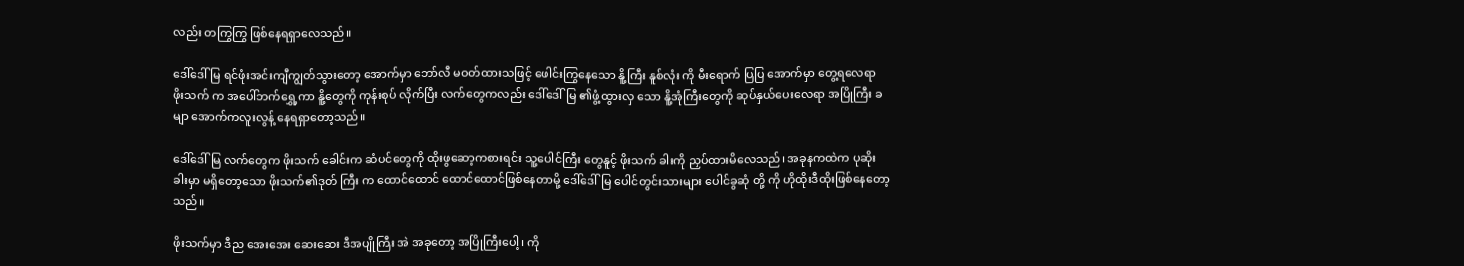လည်း တကြွကြွ ဖြစ်နေရရှာလေသည်။

ဒေါ်ဒေါ်မြ ရင်ဖုံးအင်းကျီကျွတ်သွားတော့ အောက်မှာ ဘော်လီ မဝတ်ထားသဖြင့် ဖေါင်းကြွနေသော နိူ့ကြီး နူစ်လုံး ကို မီးရောက် ပြပြ အောက်မှာ တွေ့ရလေရာ ဖိုးသက် က အပေါ်ဘက်ရွှေ့ကာ နိူ့တွေကို ကုန်းစုပ် လိုက်ပြီး လက်တွေကလည်း ဒေါ်ဒေါ်မြ ၏ဖွံ့ထွားလှ သော နိူ့အုံကြီးတွေကို ဆုပ်နှယ်ပေးလေရာ အပြိုကြီး ခမျာ အောက်ကလူးလွန့် နေရရှာတော့သည်။

ဒေါ်ဒေါ်မြ လက်တွေက ဖိုးသက် ခေါင်းက ဆံပင်တွေကို ထိုးဖွဆော့ကစားရင်း သူ့ပေါင်ကြီး တွေနူင့် ဖိုးသက် ခါးကို ညှပ်ထားမိလေသည်၊ အခုနကထဲက ပုဆိုးခါးမှာ မရှိတော့သော ဖိုးသက်၏ဒုတ် ကြီး က ထောင်ထောင် ထောင်ထောင်ဖြစ်နေတာမို့ ဒေါ်ဒေါ်မြ ပေါင်တွင်းသားများ ပေါင်ခွဆုံ တို့ ကို ဟိုထိုးဒီထိုးဖြစ်နေတော့သည်။

ဖိုးသက်မှာ ဒီည အေးအေး ဆေးဆေး ဒီအပျိုကြီး အဲ အခုတော့ အပြိုကြီးပေါ့၊ ကို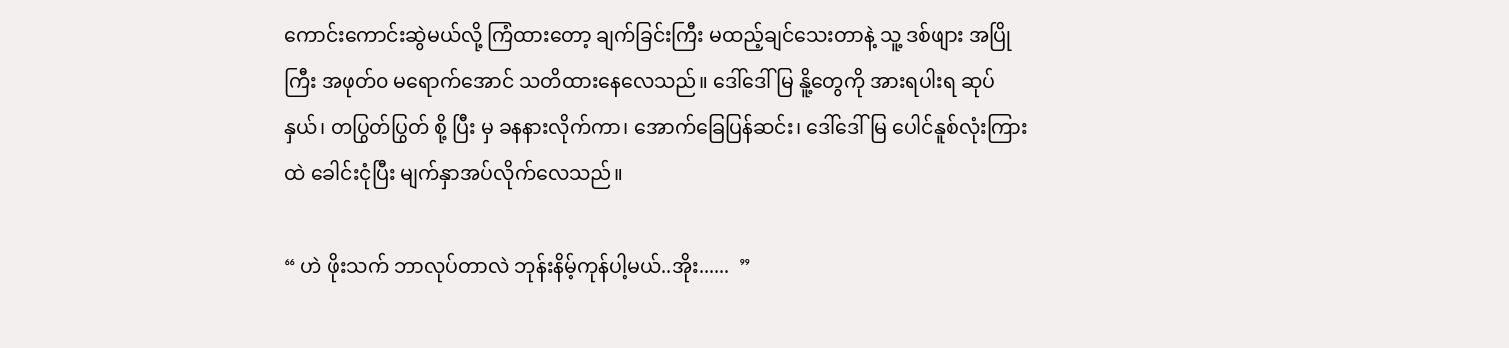ကောင်းကောင်းဆွဲမယ်လို့ ကြံထားတော့ ချက်ခြင်းကြီး မထည့်ချင်သေးတာနဲ့ သူ့ ဒစ်ဖျား အပြိုကြီး အဖုတ်၀ မရောက်အောင် သတိထားနေလေသည်။ ဒေါ်ဒေါ်မြ နိူ့တွေကို အားရပါးရ ဆုပ်နှယ်၊ တပြွတ်ပြွတ် စို့ ပြီး မှ ခနနားလိုက်ကာ၊ အောက်ခြေပြန်ဆင်း၊ ဒေါ်ဒေါ်မြ ပေါင်နူစ်လုံးကြားထဲ ခေါင်းငုံပြီး မျက်နှာအပ်လိုက်လေသည်။

“ ဟဲ ဖိုးသက် ဘာလုပ်တာလဲ ဘုန်းနိမ့်ကုန်ပါ့မယ်..အိုး......  ”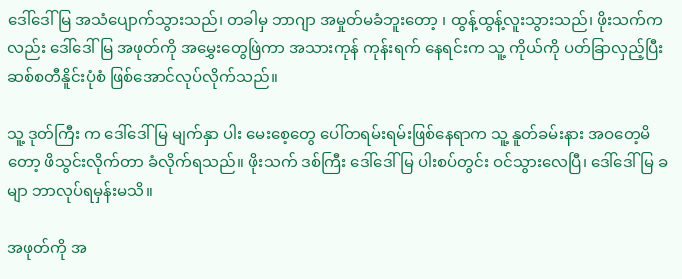ဒေါ်ဒေါ်မြ အသံပျောက်သွားသည်၊ တခါမှ ဘာဂျာ အမှုတ်မခံဘူးတော့ ၊ ထွန့်ထွန့်လူးသွားသည်၊ ဖိုးသက်ကလည်း ဒေါ်ဒေါ်မြ အဖုတ်ကို အမွှေးတွေဖြဲကာ အသားကုန် ကုန်းရက် နေရင်းက သူ့ ကိုယ်ကို ပတ်ခြာလှည့်ပြီး ဆစ်စတီနိူင်းပုံစံ ဖြစ်အောင်လုပ်လိုက်သည်။

သူ့ ဒုတ်ကြီး က ဒေါ်ဒေါ်မြ မျက်နှာ ပါး မေးစေ့တွေ ပေါ်တရမ်းရမ်းဖြစ်နေရာက သူ့ နူတ်ခမ်းနား အဝတေ့မိတော့ ဖိသွင်းလိုက်တာ ခံလိုက်ရသည်။ ဖိုးသက် ဒစ်ကြီး ဒေါ်ဒေါ်မြ ပါးစပ်တွင်း ဝင်သွားလေပြီ၊ ဒေါ်ဒေါ်မြ ခမျာ ဘာလုပ်ရမှန်းမသိ။

အဖုတ်ကို အ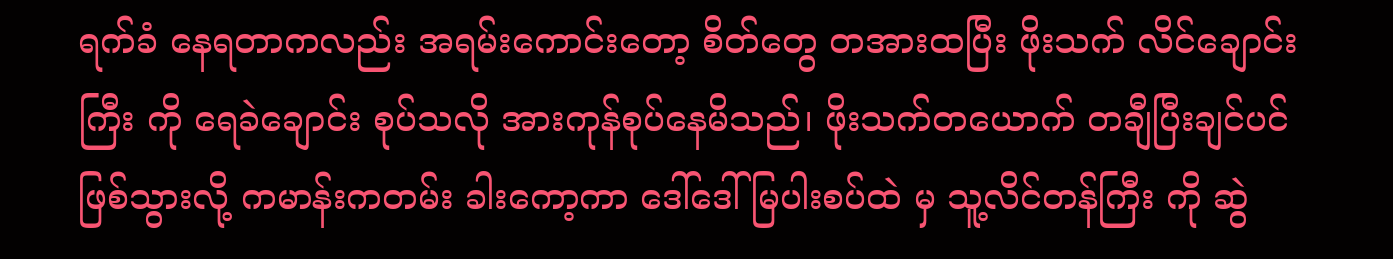ရက်ခံ နေရတာကလည်း အရမ်းကောင်းတော့ စိတ်တွေ တအားထပြီး ဖိုးသက် လိင်ချောင်းကြီး ကို ရေခဲချောင်း စုပ်သလို အားကုန်စုပ်နေမိသည်၊ ဖိုးသက်တယောက် တချီပြီးချင်ပင် ဖြစ်သွားလို့ ကမာန်းကတမ်း ခါးကော့ကာ ဒေါ်ဒေါ်မြပါးစပ်ထဲ မှ သူ့လိင်တန်ကြီး ကို ဆွဲ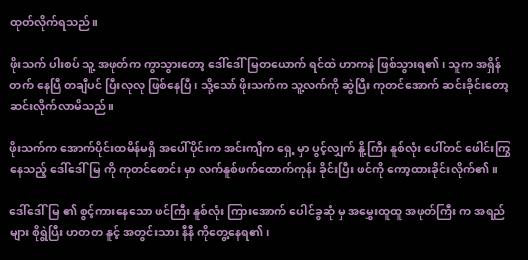ထုတ်လိုက်ရသည်။

ဖိုးသက် ပါးစပ် သူ့ အဖုတ်က ကွာသွားတော့ ဒေါ်ဒေါ်မြတယောက် ရင်ထဲ ဟာကနဲ ဖြစ်သွားရ၏၊ သူက အရှိန်တက် နေပြီ တချီပင် ပြီးလုလု ဖြစ်နေပြီ၊ သို့သော် ဖိုးသက်က သူ့လက်ကို ဆွဲပြီး ကုတင်အောက် ဆင်းခိုင်းတော့ ဆင်းလိုက်လာမိသည်။

ဖိုးသက်က အောက်ပိုင်းထမိန်မရှိ အပေါ်ပိုင်းက အင်းကျီက ရှေ့ မှာ ပွင့်လျှက် နိူ့ကြီး နူစ်လုံး ပေါ်တင် ဖေါင်းကြွနေသည့် ဒေါ်ဒေါ်မြ ကို ကုတင်စောင်း မှာ လက်နူစ်ဖက်ထောက်ကုန်း ခိုင်းပြီး ဖင်ကို ကော့ထားခိုင်းလိုက်၏။

ဒေါ်ဒေါ်မြ ၏ စွင့်ကားနေသော ဖင်ကြီး နူစ်လုံး ကြားအောက် ပေါင်ခွဆုံ မှ အမွှေးထူထူ အဖုတ်ကြီး က အရည်များ စိုရွဲပြီး ဟတတ နူင့် အတွင်းသား နီနီ ကိုတွေ့နေရ၏၊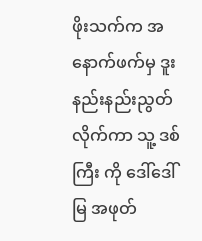ဖိုးသက်က အနောက်ဖက်မှ ဒူးနည်းနည်းညွတ် လိုက်ကာ သူ့ ဒစ်ကြီး ကို ဒေါ်ဒေါ်မြ အဖုတ်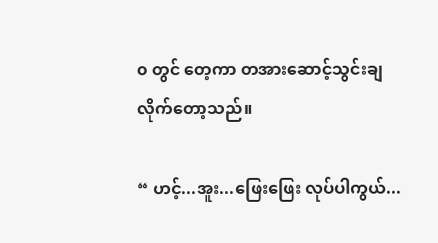၀ တွင် တေ့ကာ တအားဆောင့်သွင်းချလိုက်တော့သည်။

“ ဟင့်...အူး...ဖြေးဖြေး လုပ်ပါကွယ်...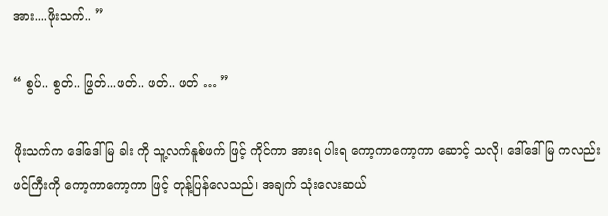အား....ဖိုးသက်.. ”

“ စွပ်.. စွတ်.. ဖြွတ်...ဖတ်.. ဖတ်.. ဖတ် … ”

ဖိုးသက်က ဒေါ်ဒေါ်မြ ခါး ကို သူ့လက်နူစ်ဖက် ဖြင့် ကိုင်ကာ အားရ ပါးရ ကော့ကာကော့ကာ ဆောင့် သလို၊ ဒေါ်ဒေါ်မြ ကလည်း ဖင်ကြီးကို ကော့ကာကော့ကာ ဖြင့် တုန့်ပြန်လေသည်၊ အချက် သုံးလေးဆယ်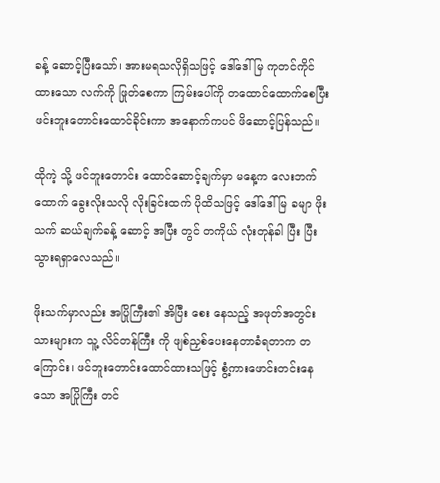ခန့် ဆောင့်ပြီးသော်၊ အားမရသလိုရှိသဖြင့် ဒေါ်ဒေါ်မြ ကုတင်ကိုင်ထားသော လက်ကို ဖြုတ်စေကာ ကြမ်းပေါ်ကို တထောင်ထောက်စေပြီး ဖင်းဘူးတောင်းထောင်ခိုင်းကာ အနောက်ကပင် ဖိဆောင့်ပြန်သည်။

ထိုကဲ့ သို့ ဖင်ဘူးတောင်း ထောင်ဆောင့်ချက်မှာ မနေ့က လေးဘက်ထောက် ခွေးလိုးသလို လိုးခြင်းထက် ပိုထိသဖြင့် ဒေါ်ဒေါ်မြ ခမျာ ဖိုးသက် ဆယ်ချက်ခန့် ဆောင့် အပြီး တွင် တကိုယ် လုံးတုန်ခါ ပြီး ပြီးသွားရရှာလေသည်။

ဖိုးသက်မှာလည်း အပြိုကြီး၏ အိပြီး စေး နေသည့် အဖုတ်အတွင်းသားများက သူ့ လိင်တန်ကြီး ကို ဖျစ်ညှစ်ပေးနေတာခံရတာက တကြောင်း၊ ဖင်ဘူးတောင်းထောင်ထားသဖြင့် စွံ့ကားဖောင်းတင်းနေသော အပြိုကြီး တင်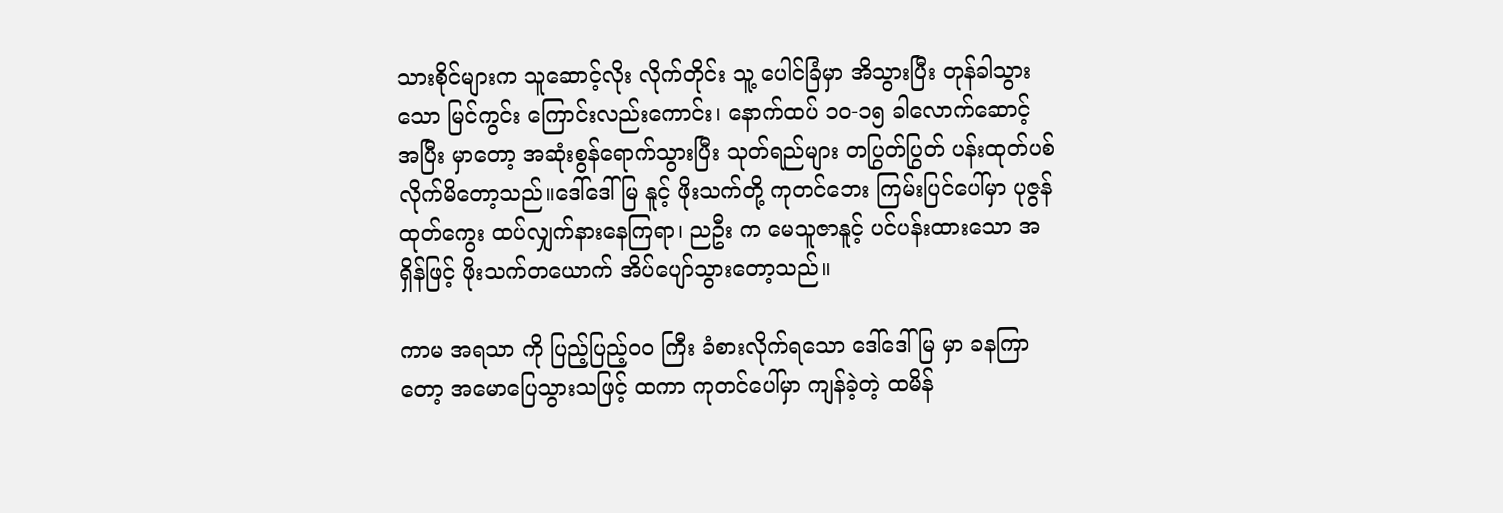သားစိုင်များက သူဆောင့်လိုး လိုက်တိုင်း သူ့ ပေါင်ခြံမှာ အိသွားပြီး တုန်ခါသွားသော မြင်ကွင်း ကြောင်းလည်းကောင်း၊ နောက်ထပ် ၁၀-၁၅ ခါလောက်ဆောင့် အပြီး မှာတော့ အဆုံးစွန်ရောက်သွားပြီး သုတ်ရည်များ တပြွတ်ပြွတ် ပန်းထုတ်ပစ်လိုက်မိတော့သည်။ဒေါ်ဒေါ်မြ နူင့် ဖိုးသက်တို့ ကုတင်ဘေး ကြမ်းပြင်ပေါ်မှာ ပုဇွန်ထုတ်ကွေး ထပ်လျှက်နားနေကြရာ၊ ညဦး က မေသူဇာနူင့် ပင်ပန်းထားသော အရှိန်ဖြင့် ဖိုးသက်တယောက် အိပ်ပျော်သွားတော့သည်။

ကာမ အရသာ ကို ပြည့်ပြည့်၀၀ ကြီး ခံစားလိုက်ရသော ဒေါ်ဒေါ်မြ မှာ ခနကြာတော့ အမောပြေသွားသဖြင့် ထကာ ကုတင်ပေါ်မှာ ကျန်ခဲ့တဲ့ ထမိန်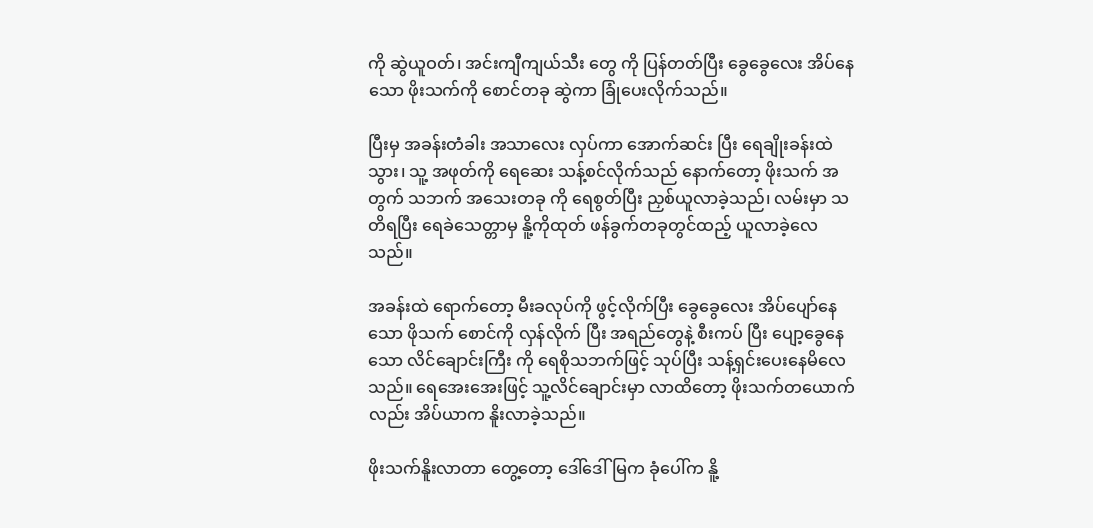ကို ဆွဲယူဝတ်၊ အင်းကျီကျယ်သီး တွေ ကို ပြန်တတ်ပြီး ခွေခွေလေး အိပ်နေသော ဖိုးသက်ကို စောင်တခု ဆွဲကာ ခြုံပေးလိုက်သည်။

ပြီးမှ အခန်းတံခါး အသာလေး လှပ်ကာ အောက်ဆင်း ပြီး ရေချိုးခန်းထဲ သွား၊ သူ့ အဖုတ်ကို ရေဆေး သန့်စင်လိုက်သည် နောက်တော့ ဖိုးသက် အတွက် သဘက် အသေးတခု ကို ရေစွတ်ပြီး ညှစ်ယူလာခဲ့သည်၊ လမ်းမှာ သတိရပြီး ရေခဲသေတ္တာမှ နိူ့ကိုထုတ် ဖန်ခွက်တခုတွင်ထည့် ယူလာခဲ့လေသည်။

အခန်းထဲ ရောက်တော့ မီးခလုပ်ကို ဖွင့်လိုက်ပြီး ခွေခွေလေး အိပ်ပျော်နေသော ဖိုသက် စောင်ကို လှန်လိုက် ပြီး အရည်တွေနဲ့ စီးကပ် ပြီး ပျော့ခွေနေသော လိင်ချောင်းကြီး ကို ရေစိုသဘက်ဖြင့် သုပ်ပြီး သန့်ရှင်းပေးနေမိလေသည်။ ရေအေးအေးဖြင့် သူ့လိင်ချောင်းမှာ လာထိတော့ ဖိုးသက်တယောက်လည်း အိပ်ယာက နိူးလာခဲ့သည်။

ဖိုးသက်နိူးလာတာ တွေ့တော့ ဒေါ်ဒေါ်မြက ခုံပေါ်က နိူ့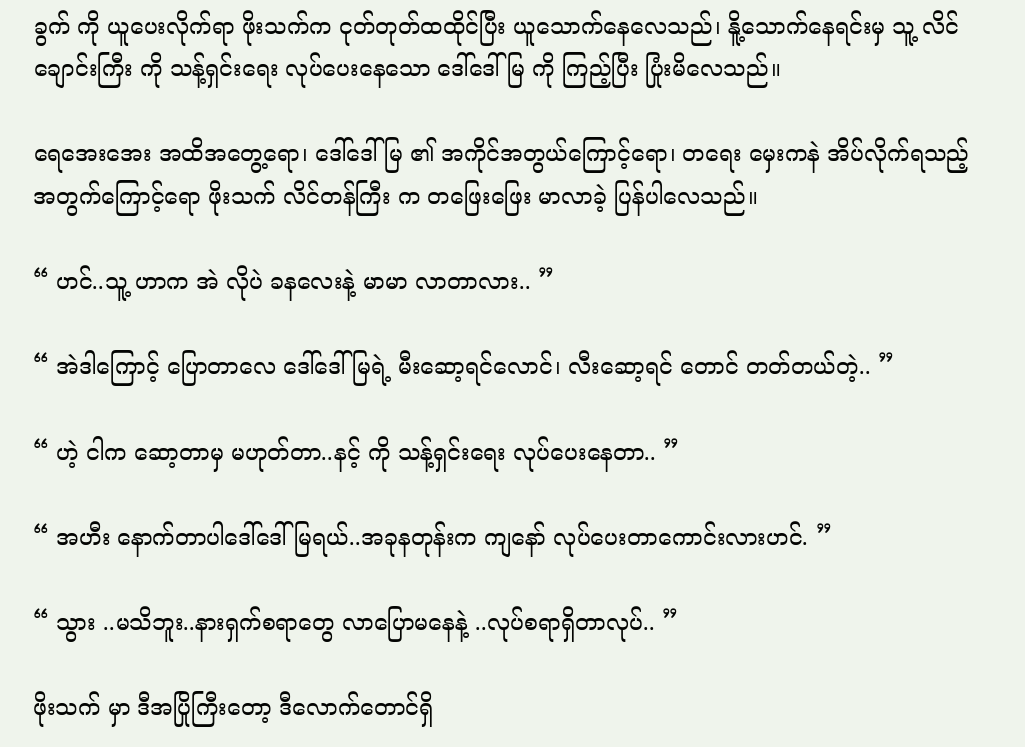ခွက် ကို ယူပေးလိုက်ရာ ဖိုးသက်က ငုတ်တုတ်ထထိုင်ပြီး ယူသောက်နေလေသည်၊ နိူ့သောက်နေရင်းမှ သူ့ လိင်ချောင်းကြီး ကို သန့်ရှင်းရေး လုပ်ပေးနေသော ဒေါ်ဒေါ်မြ ကို ကြည့်ပြီး ပြုံးမိလေသည်။

ရေအေးအေး အထိအတွေ့ရော၊ ဒေါ်ဒေါ်မြ ၏ အကိုင်အတွယ်ကြောင့်ရော၊ တရေး မှေးကနဲ အိပ်လိုက်ရသည့် အတွက်ကြောင့်ရော ဖိုးသက် လိင်တန်ကြီး က တဖြေးဖြေး မာလာခဲ့ ပြန်ပါလေသည်။

“ ဟင်..သူ့ ဟာက အဲ လိုပဲ ခနလေးနဲ့ မာမာ လာတာလား.. ”

“ အဲဒါကြောင့် ပြောတာလေ ဒေါ်ဒေါ်မြရဲ့ မီးဆော့ရင်လောင်၊ လီးဆော့ရင် တောင် တတ်တယ်တဲ့.. ”

“ ဟဲ့ ငါက ဆော့တာမှ မဟုတ်တာ..နင့် ကို သန့်ရှင်းရေး လုပ်ပေးနေတာ.. ”

“ အဟီး နောက်တာပါဒေါ်ဒေါ်မြရယ်..အခုနတုန်းက ကျနော် လုပ်ပေးတာကောင်းလားဟင်. ”

“ သွား ..မသိဘူး..နားရှက်စရာတွေ လာပြောမနေနဲ့ ..လုပ်စရာရှိတာလုပ်.. ”

ဖိုးသက် မှာ ဒီအပြိုကြီးတော့ ဒီလောက်တောင်ရှိ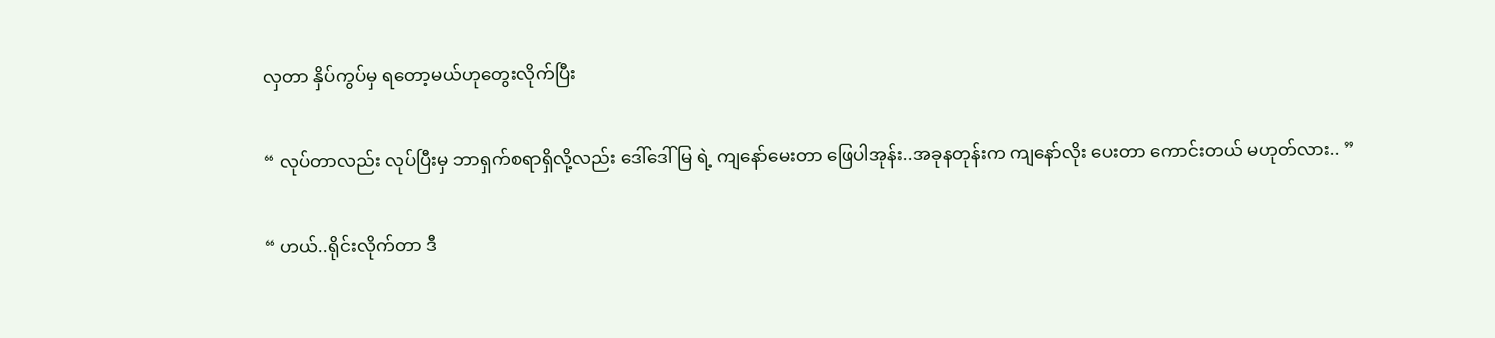လှတာ နှိပ်ကွပ်မှ ရတော့မယ်ဟုတွေးလိုက်ပြီး

“ လုပ်တာလည်း လုပ်ပြီးမှ ဘာရှက်စရာရှိလို့လည်း ဒေါ်ဒေါ်မြ ရဲ့ ကျနော်မေးတာ ဖြေပါအုန်း..အခုနတုန်းက ကျနော်လိုး ပေးတာ ကောင်းတယ် မဟုတ်လား.. ”

“ ဟယ်..ရိုင်းလိုက်တာ ဒီ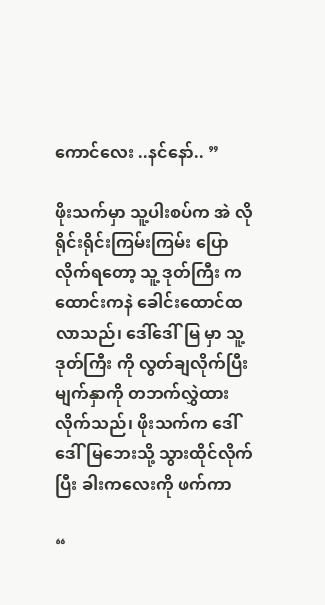ကောင်လေး ..နင်နော်.. ”

ဖိုးသက်မှာ သူ့ပါးစပ်က အဲ လို ရိုင်းရိုင်းကြမ်းကြမ်း ပြောလိုက်ရတော့ သူ့ ဒုတ်ကြီး က ထောင်းကနဲ ခေါင်းထောင်ထလာသည်၊ ဒေါ်ဒေါ်မြ မှာ သူ့ ဒုတ်ကြီး ကို လွတ်ချလိုက်ပြီး မျက်နှာကို တဘက်လွှဲထားလိုက်သည်၊ ဖိုးသက်က ဒေါ်ဒေါ်မြဘေးသို့ သွားထိုင်လိုက်ပြီး ခါးကလေးကို ဖက်ကာ

“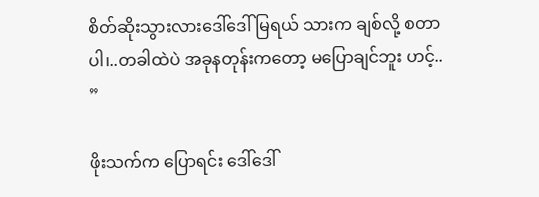စိတ်ဆိုးသွားလားဒေါ်ဒေါ်မြရယ် သားက ချစ်လို့ စတာပါ၊..တခါထဲပဲ အခုနတုန်းကတော့ မပြောချင်ဘူး ဟင့်.. ”

ဖိုးသက်က ပြောရင်း ဒေါ်ဒေါ်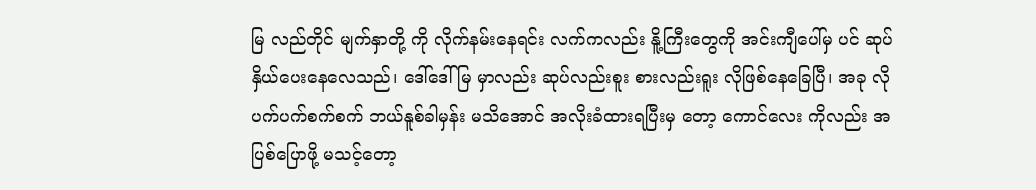မြ လည်တိုင် မျက်နှာတို့ ကို လိုက်နမ်းနေရင်း လက်ကလည်း နိူ့ကြီးတွေကို အင်းကျီပေါ်မှ ပင် ဆုပ်နှိယ်ပေးနေလေသည်၊ ဒေါ်ဒေါ်မြ မှာလည်း ဆုပ်လည်းစူး စားလည်းရူး လိုဖြစ်နေခြေပြီ၊ အခု လို ပက်ပက်စက်စက် ဘယ်နူစ်ခါမှန်း မသိအောင် အလိုးခံထားရပြီးမှ တော့ ကောင်လေး ကိုလည်း အပြစ်ပြောဖို့ မသင့်တော့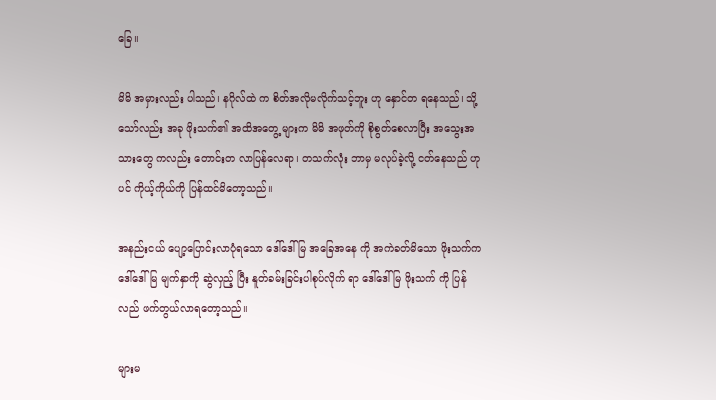ခြေ။

မိမိ အမှားလည်း ပါသည်၊ နဂိုလ်ထဲ က စိတ်အလိုမလိုက်သင့်ဘူး ဟု နှောင်တ ရနေသည်၊ သို့သော်လည်း အခု ဖိုးသက်၏ အထိအတွေ့ များက မိမိ အဖုတ်ကို စိုစွတ်စေလာပြီး အသွေးအသားတွေ ကလည်း တောင်းတ လာပြန်လေရာ၊ တသက်လုံး ဘာမှ မလုပ်ခဲ့လို့ ငတ်နေသည် ဟုပင် ကိုယ့်ကိုယ်ကို ပြန်ထင်မိတော့သည်။

အနည်းငယ် ပျော့ပြောင်းလာပုံရသော ဒေါ်ဒေါ်မြ အခြေအနေ ကို အကဲခတ်မိသော ဖိုးသက်က ဒေါ်ဒေါ်မြ မျက်နှာကို ဆွဲလှည့် ပြီး နူတ်ခမ်းခြင်းပါစုပ်လိုက် ရာ ဒေါ်ဒေါ်မြ ဖိုးသက် ကို ပြန်လည် ဖက်တွယ်လာရတော့သည်။

များမ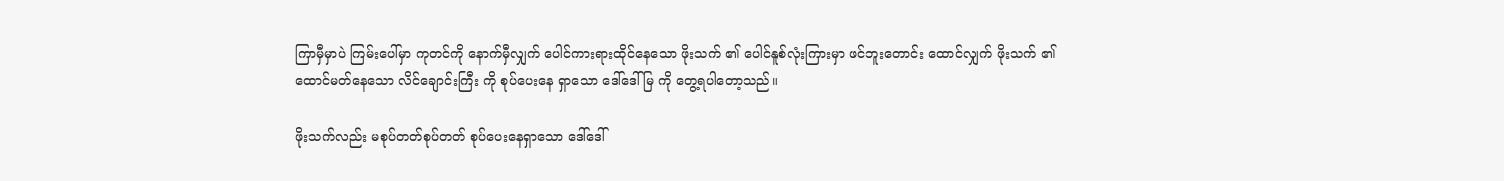ကြာမှီမှာပဲ ကြမ်းပေါ်မှာ ကုတင်ကို နောက်မှီလျှက် ပေါင်ကားရားထိုင်နေသော ဖိုးသက် ၏ ပေါင်နူစ်လုံးကြားမှာ ဖင်ဘူးတောင်း ထောင်လျှက် ဖိုးသက် ၏ထောင်မတ်နေသော လိင်ချောင်းကြီး ကို စုပ်ပေးနေ ရှာသော ဒေါ်ဒေါ်မြ ကို တွေ့ရပါတော့သည်။

ဖိုးသက်လည်း မစုပ်တတ်စုပ်တတ် စုပ်ပေးနေရှာသော ဒေါ်ဒေါ်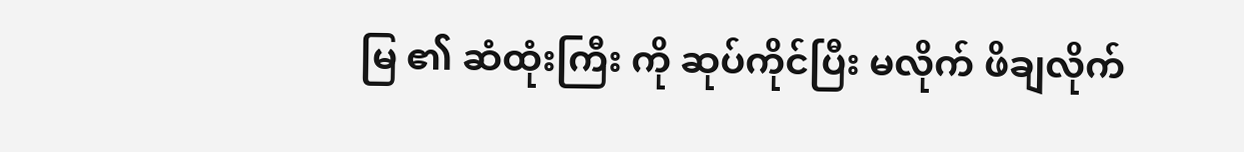မြ ၏ ဆံထုံးကြီး ကို ဆုပ်ကိုင်ပြီး မလိုက် ဖိချလိုက်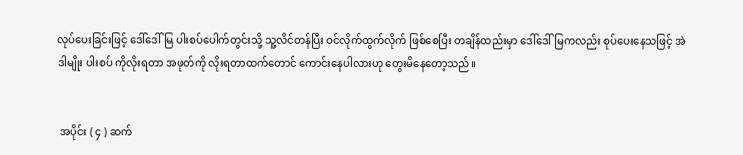လုပ်ပေးခြင်းဖြင့် ဒေါ်ဒေါ်မြ ပါးစပ်ပေါက်တွင်းသို့ သူ့လိင်တန်ပြီး ဝင်လိုက်ထွက်လိုက် ဖြစ်စေပြီး တချိန်ထည်းမှာ ဒေါ်ဒေါ်မြကလည်း စုပ်ပေးနေသဖြင့် အဲဒါမျိုး ပါးစပ် ကိုလိုးရတာ အဖုတ်ကို လိုးရတာထက်တောင် ကောင်းနေပါလားဟု တွေးမိနေတော့သည်။


 အပိုင်း ( ၄ ) ဆက်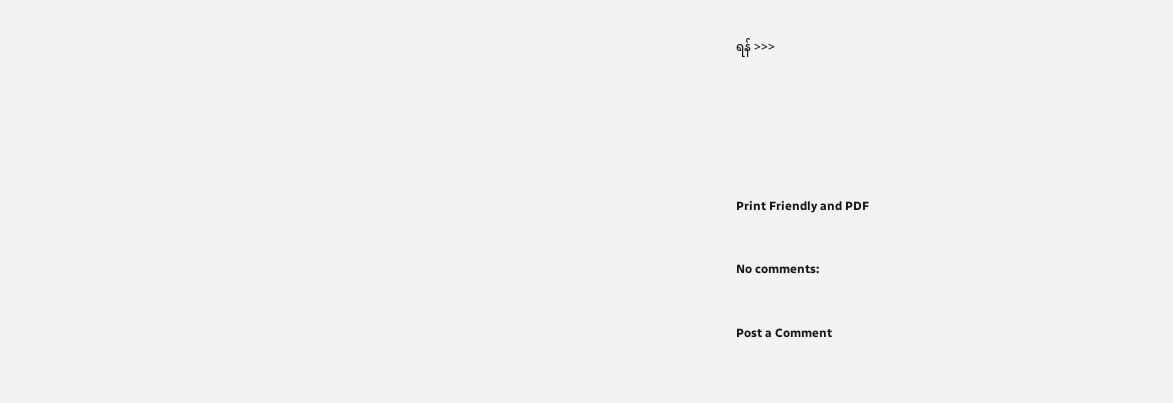ရန် >>>




Print Friendly and PDF

No comments:

Post a Comment